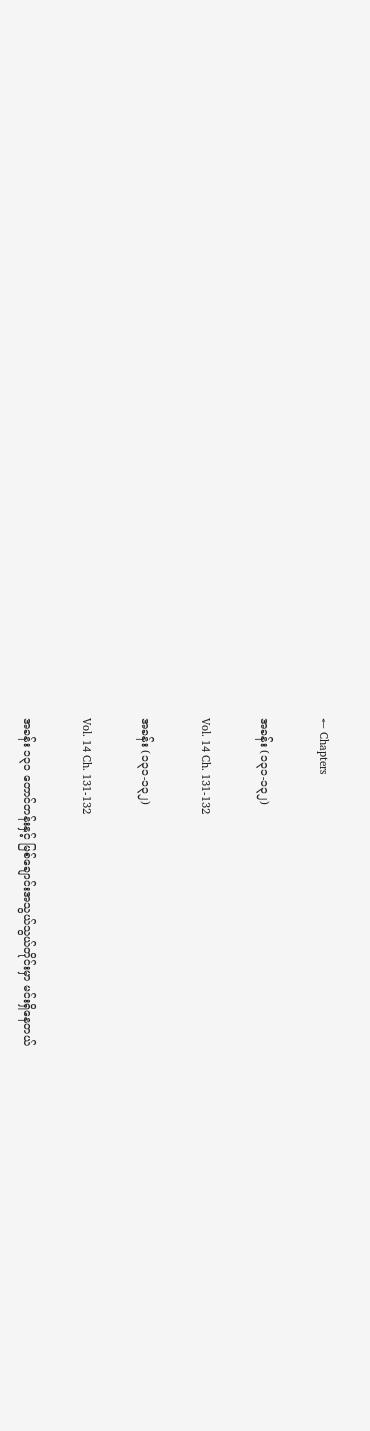← Chapters

အခန်း (၁၃၁-၁၃၂)

Vol. 14 Ch. 131-132

အခန်း (၁၃၁-၁၃၂)

Vol. 14 Ch. 131-132

အခန်း ၁၃၁ တောင်တန်းနှင့် မြစ်ချောင်းအသွယ်သွယ်တိုင်းမှာ မင်းရှိနေတယ်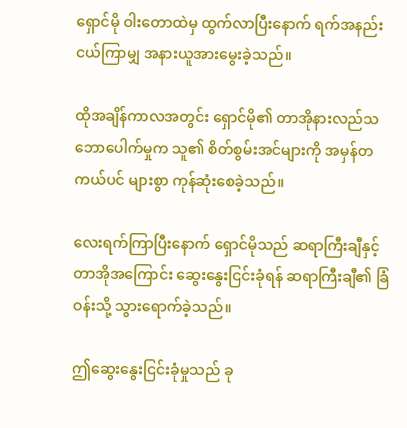ရှောင်မို ဝါးတောထဲမှ ထွက်လာပြီးနောက် ရက်အနည်းငယ်ကြာမျှ အနားယူအားမွေးခဲ့သည်။

ထိုအချိန်ကာလအတွင်း ရှောင်မို၏ တာအိုနားလည်သဘောပေါက်မှုက သူ၏ စိတ်စွမ်းအင်များကို အမှန်တကယ်ပင် များစွာ ကုန်ဆုံးစေခဲ့သည်။

လေးရက်ကြာပြီးနောက် ရှောင်မိုသည် ဆရာကြီးချီနှင့် တာအိုအကြောင်း ဆွေးနွေးငြင်းခုံရန် ဆရာကြီးချီ၏ ခြံဝန်းသို့ သွားရောက်ခဲ့သည်။

ဤဆွေးနွေးငြင်းခုံမှုသည် ခု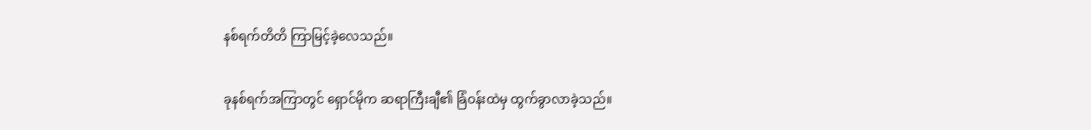နစ်ရက်တိတိ ကြာမြင့်ခဲ့လေသည်။

ခုနစ်ရက်အကြာတွင် ရှောင်မိုက ဆရာကြီးချီ၏ ခြံဝန်းထဲမှ ထွက်ခွာလာခဲ့သည်။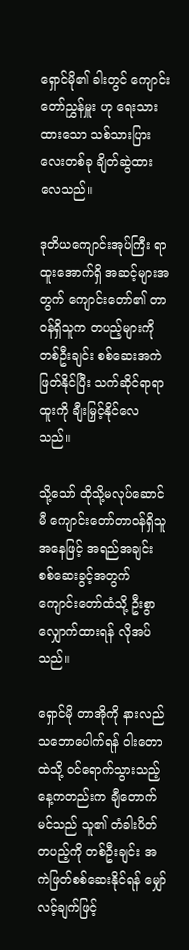ရှောင်မို၏ ခါးတွင် ကျောင်းတော်ညွှန်မှူး ဟု ရေးသားထားသော သစ်သားပြားလေးတစ်ခု ချိတ်ဆွဲထားလေသည်။

ဒုတိယကျောင်းအုပ်ကြီး ရာထူးအောက်ရှိ အဆင့်များအတွက် ကျောင်းတော်၏ တာဝန်ရှိသူက တပည့်များကို တစ်ဦးချင်း စစ်ဆေးအကဲဖြတ်နိုင်ပြီး သက်ဆိုင်ရာရာထူးကို ချီးမြှင့်နိုင်လေသည်။

သို့သော် ထိုသို့မလုပ်ဆောင်မီ ကျောင်းတော်တာဝန်ရှိသူအနေဖြင့် အရည်အချင်းစစ်ဆေးခွင့်အတွက် ကျောင်းတော်ထံသို့ ဦးစွာ လျှောက်ထားရန် လိုအပ်သည်။

ရှောင်မို တာအိုကို နားလည်သဘောပေါက်ရန် ဝါးတောထဲသို့ ဝင်ရောက်သွားသည့်နေ့ကတည်းက ချီတောက်မင်သည် သူ၏ တံခါးပိတ်တပည့်ကို တစ်ဦးချင်း အကဲဖြတ်စစ်ဆေးနိုင်ရန် မျှော်လင့်ချက်ဖြင့်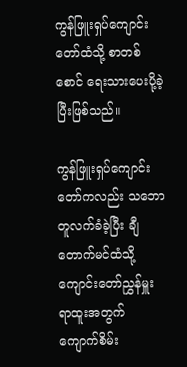ကွန်ဖြူးရှပ်ကျောင်းတော်ထံသို့ စာတစ်စောင် ရေးသားပေးပို့ခဲ့ပြီးဖြစ်သည်။

ကွန်ဖြူးရှပ်ကျောင်းတော်ကလည်း သဘောတူလက်ခံခဲ့ပြီး ချီတောက်မင်ထံသို့ ကျောင်းတော်ညွှန်မှူး ရာထူးအတွက် ကျောက်စိမ်း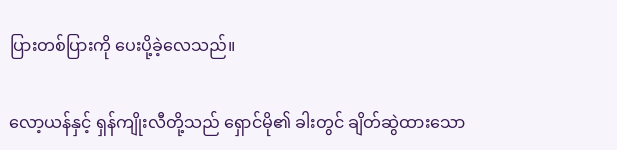ပြားတစ်ပြားကို ပေးပို့ခဲ့လေသည်။

လော့ယန်နှင့် ရှန်ကျိုးလီတို့သည် ရှောင်မို၏ ခါးတွင် ချိတ်ဆွဲထားသော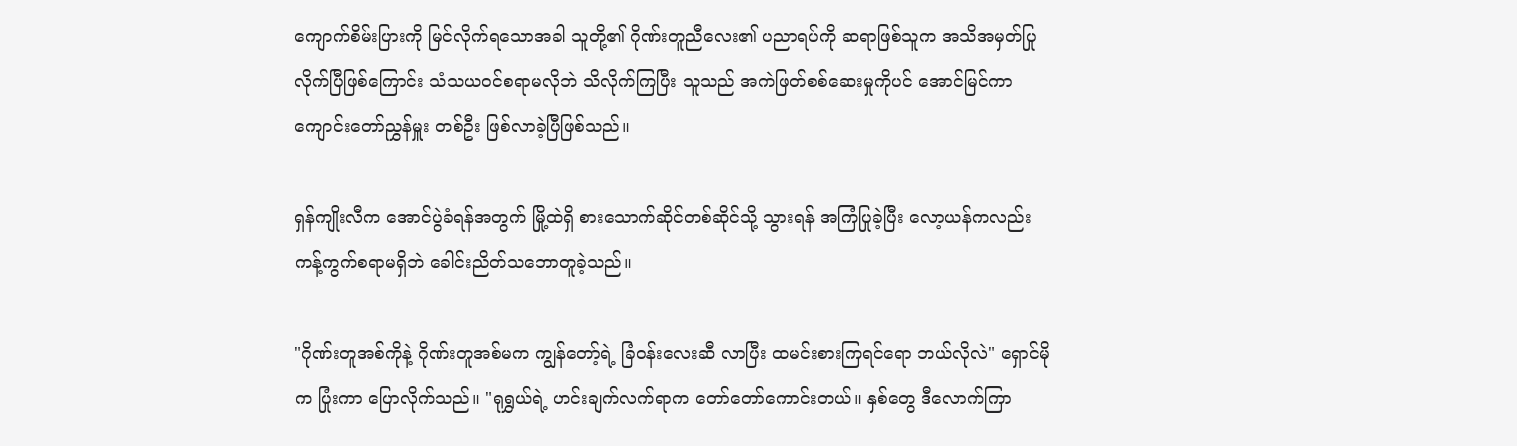ကျောက်စိမ်းပြားကို မြင်လိုက်ရသောအခါ သူတို့၏ ဂိုဏ်းတူညီလေး၏ ပညာရပ်ကို ဆရာဖြစ်သူက အသိအမှတ်ပြုလိုက်ပြီဖြစ်ကြောင်း သံသယဝင်စရာမလိုဘဲ သိလိုက်ကြပြီး သူသည် အကဲဖြတ်စစ်ဆေးမှုကိုပင် အောင်မြင်ကာ ကျောင်းတော်ညွှန်မှူး တစ်ဦး ဖြစ်လာခဲ့ပြီဖြစ်သည်။

ရှန်ကျိုးလီက အောင်ပွဲခံရန်အတွက် မြို့ထဲရှိ စားသောက်ဆိုင်တစ်ဆိုင်သို့ သွားရန် အကြံပြုခဲ့ပြီး လော့ယန်ကလည်း ကန့်ကွက်စရာမရှိဘဲ ခေါင်းညိတ်သဘောတူခဲ့သည်။

"ဂိုဏ်းတူအစ်ကိုနဲ့ ဂိုဏ်းတူအစ်မက ကျွန်တော့်ရဲ့ ခြံဝန်းလေးဆီ လာပြီး ထမင်းစားကြရင်ရော ဘယ်လိုလဲ" ရှောင်မိုက ပြုံးကာ ပြောလိုက်သည်။ "ရုရွှယ်ရဲ့ ဟင်းချက်လက်ရာက တော်တော်ကောင်းတယ်။ နှစ်တွေ ဒီလောက်ကြာ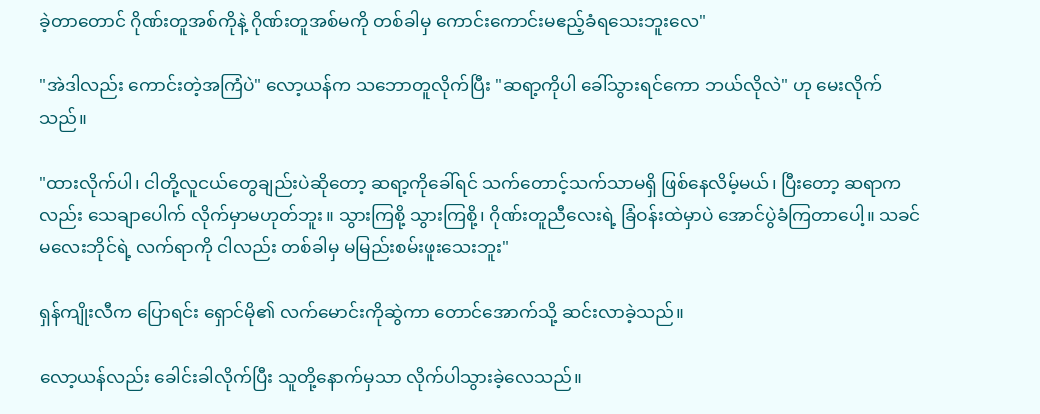ခဲ့တာတောင် ဂိုဏ်းတူအစ်ကိုနဲ့ ဂိုဏ်းတူအစ်မကို တစ်ခါမှ ကောင်းကောင်းမဧည့်ခံရသေးဘူးလေ"

"အဲဒါလည်း ကောင်းတဲ့အကြံပဲ" လော့ယန်က သဘောတူလိုက်ပြီး "ဆရာ့ကိုပါ ခေါ်သွားရင်ကော ဘယ်လိုလဲ" ဟု မေးလိုက်သည်။

"ထားလိုက်ပါ၊ ငါတို့လူငယ်တွေချည်းပဲဆိုတော့ ဆရာ့ကိုခေါ်ရင် သက်တောင့်သက်သာမရှိ ဖြစ်နေလိမ့်မယ်၊ ပြီးတော့ ဆရာကလည်း သေချာပေါက် လိုက်မှာမဟုတ်ဘူး။ သွားကြစို့ သွားကြစို့၊ ဂိုဏ်းတူညီလေးရဲ့ ခြံဝန်းထဲမှာပဲ အောင်ပွဲခံကြတာပေါ့။ သခင်မလေးဘိုင်ရဲ့ လက်ရာကို ငါလည်း တစ်ခါမှ မမြည်းစမ်းဖူးသေးဘူး"

ရှန်ကျိုးလီက ပြောရင်း ရှောင်မို၏ လက်မောင်းကိုဆွဲကာ တောင်အောက်သို့ ဆင်းလာခဲ့သည်။

လော့ယန်လည်း ခေါင်းခါလိုက်ပြီး သူတို့နောက်မှသာ လိုက်ပါသွားခဲ့လေသည်။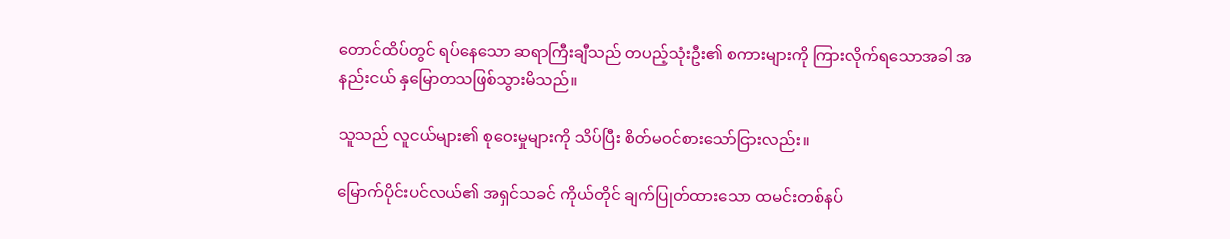တောင်ထိပ်တွင် ရပ်နေသော ဆရာကြီးချီသည် တပည့်သုံးဦး၏ စကားများကို ကြားလိုက်ရသောအခါ အနည်းငယ် နှမြောတသဖြစ်သွားမိသည်။

သူသည် လူငယ်များ၏ စုဝေးမှုများကို သိပ်ပြီး စိတ်မဝင်စားသော်ငြားလည်း။

မြောက်ပိုင်းပင်လယ်၏ အရှင်သခင် ကိုယ်တိုင် ချက်ပြုတ်ထားသော ထမင်းတစ်နပ်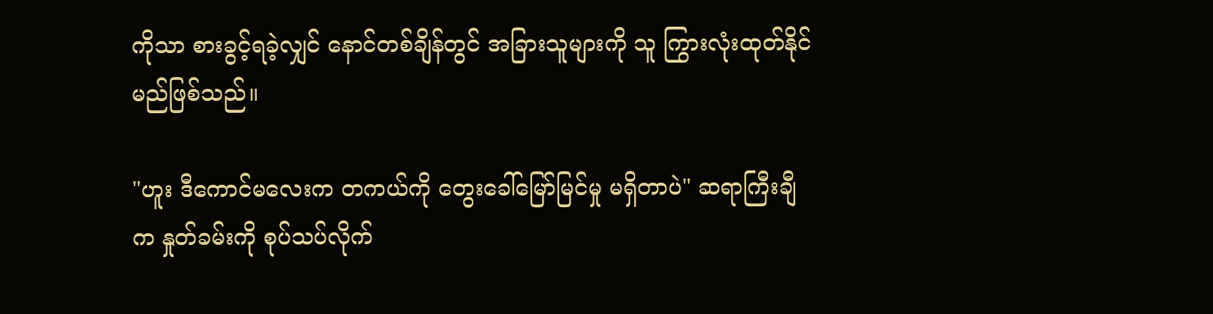ကိုသာ စားခွင့်ရခဲ့လျှင် နောင်တစ်ချိန်တွင် အခြားသူများကို သူ ကြွားလုံးထုတ်နိုင်မည်ဖြစ်သည်။

"ဟူး ဒီကောင်မလေးက တကယ်ကို တွေးခေါ်မြော်မြင်မှု မရှိတာပဲ" ဆရာကြီးချီက နှုတ်ခမ်းကို စုပ်သပ်လိုက်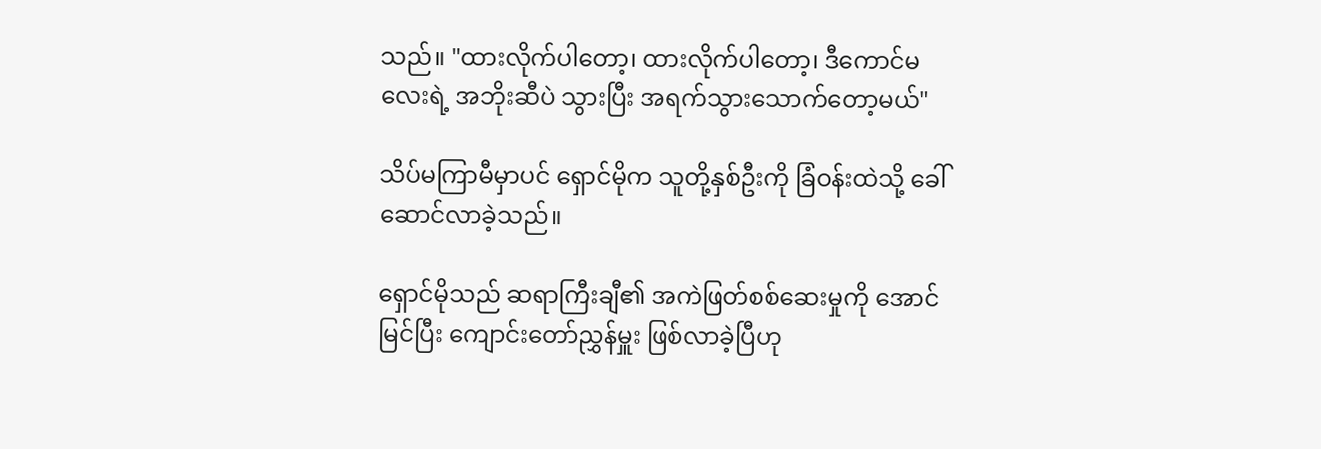သည်။ "ထားလိုက်ပါတော့၊ ထားလိုက်ပါတော့၊ ဒီကောင်မလေးရဲ့ အဘိုးဆီပဲ သွားပြီး အရက်သွားသောက်တော့မယ်"

သိပ်မကြာမီမှာပင် ရှောင်မိုက သူတို့နှစ်ဦးကို ခြံဝန်းထဲသို့ ခေါ်ဆောင်လာခဲ့သည်။

ရှောင်မိုသည် ဆရာကြီးချီ၏ အကဲဖြတ်စစ်ဆေးမှုကို အောင်မြင်ပြီး ကျောင်းတော်ညွှန်မှူး ဖြစ်လာခဲ့ပြီဟု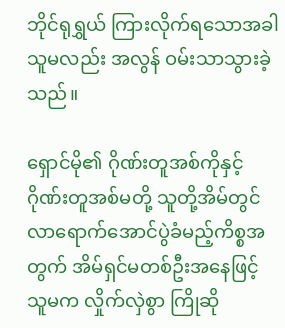ဘိုင်ရုရွှယ် ကြားလိုက်ရသောအခါ သူမလည်း အလွန် ဝမ်းသာသွားခဲ့သည်။

ရှောင်မို၏ ဂိုဏ်းတူအစ်ကိုနှင့် ဂိုဏ်းတူအစ်မတို့ သူတို့အိမ်တွင် လာရောက်အောင်ပွဲခံမည့်ကိစ္စအတွက် အိမ်ရှင်မတစ်ဦးအနေဖြင့် သူမက လှိုက်လှဲစွာ ကြိုဆို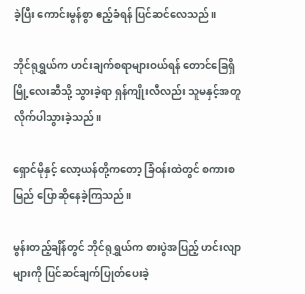ခဲ့ပြီး ကောင်းမွန်စွာ ဧည့်ခံရန် ပြင်ဆင်လေသည်။

ဘိုင်ရုရွှယ်က ဟင်းချက်စရာများဝယ်ရန် တောင်ခြေရှိ မြို့လေးဆီသို့ သွားခဲ့ရာ ရှန်ကျိုးလီလည်း သူမနှင့်အတူ လိုက်ပါသွားခဲ့သည်။

ရှောင်မိုနှင့် လော့ယန်တို့ကတော့ ခြံဝန်းထဲတွင် စကားစမြည် ပြောဆိုနေခဲ့ကြသည်။

မွန်းတည့်ချိန်တွင် ဘိုင်ရုရွှယ်က စားပွဲအပြည့် ဟင်းလျာများကို ပြင်ဆင်ချက်ပြုတ်ပေးခဲ့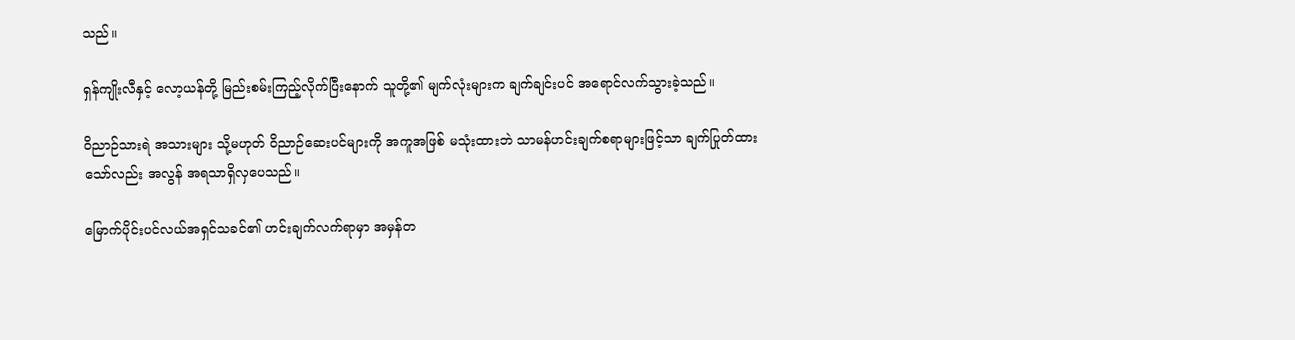သည်။

ရှန်ကျိုးလီနှင့် လော့ယန်တို့ မြည်းစမ်းကြည့်လိုက်ပြီးနောက် သူတို့၏ မျက်လုံးများက ချက်ချင်းပင် အရောင်လက်သွားခဲ့သည်။

ဝိညာဉ်သားရဲ အသားများ သို့မဟုတ် ဝိညာဉ်ဆေးပင်များကို အကူအဖြစ် မသုံးထားဘဲ သာမန်ဟင်းချက်စရာများဖြင့်သာ ချက်ပြုတ်ထားသော်လည်း အလွန် အရသာရှိလှပေသည်။

မြောက်ပိုင်းပင်လယ်အရှင်သခင်၏ ဟင်းချက်လက်ရာမှာ အမှန်တ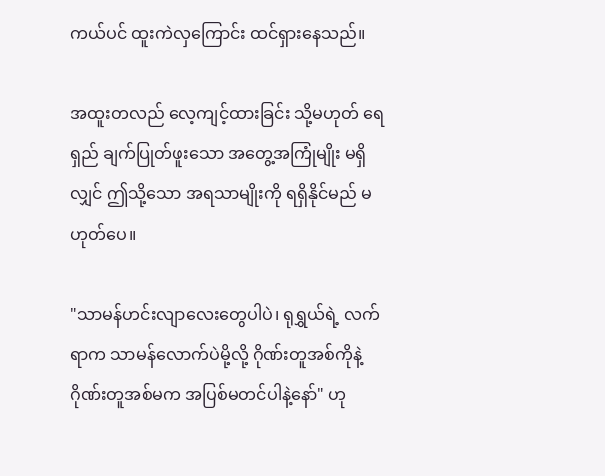ကယ်ပင် ထူးကဲလှကြောင်း ထင်ရှားနေသည်။

အထူးတလည် လေ့ကျင့်ထားခြင်း သို့မဟုတ် ရေရှည် ချက်ပြုတ်ဖူးသော အတွေ့အကြုံမျိုး မရှိလျှင် ဤသို့သော အရသာမျိုးကို ရရှိနိုင်မည် မဟုတ်ပေ။

"သာမန်ဟင်းလျာလေးတွေပါပဲ၊ ရုရွှယ်ရဲ့ လက်ရာက သာမန်လောက်ပဲမို့လို့ ဂိုဏ်းတူအစ်ကိုနဲ့ ဂိုဏ်းတူအစ်မက အပြစ်မတင်ပါနဲ့နော်" ဟု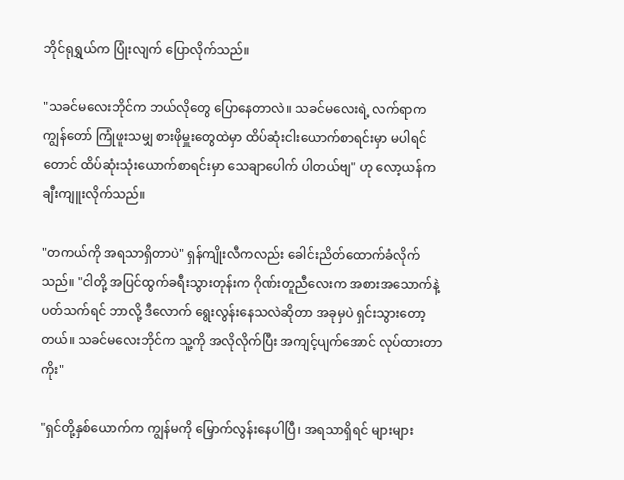ဘိုင်ရုရွှယ်က ပြုံးလျက် ပြောလိုက်သည်။

"သခင်မလေးဘိုင်က ဘယ်လိုတွေ ပြောနေတာလဲ။ သခင်မလေးရဲ့ လက်ရာက ကျွန်တော် ကြုံဖူးသမျှ စားဖိုမှူးတွေထဲမှာ ထိပ်ဆုံးငါးယောက်စာရင်းမှာ မပါရင်တောင် ထိပ်ဆုံးသုံးယောက်စာရင်းမှာ သေချာပေါက် ပါတယ်ဗျ" ဟု လော့ယန်က ချီးကျူးလိုက်သည်။

"တကယ်ကို အရသာရှိတာပဲ" ရှန်ကျိုးလီကလည်း ခေါင်းညိတ်ထောက်ခံလိုက်သည်။ "ငါတို့ အပြင်ထွက်ခရီးသွားတုန်းက ဂိုဏ်းတူညီလေးက အစားအသောက်နဲ့ပတ်သက်ရင် ဘာလို့ ဒီလောက် ရွေးလွန်းနေသလဲဆိုတာ အခုမှပဲ ရှင်းသွားတော့တယ်။ သခင်မလေးဘိုင်က သူ့ကို အလိုလိုက်ပြီး အကျင့်ပျက်အောင် လုပ်ထားတာကိုး"

"ရှင်တို့နှစ်ယောက်က ကျွန်မကို မြှောက်လွန်းနေပါပြီ၊ အရသာရှိရင် များများ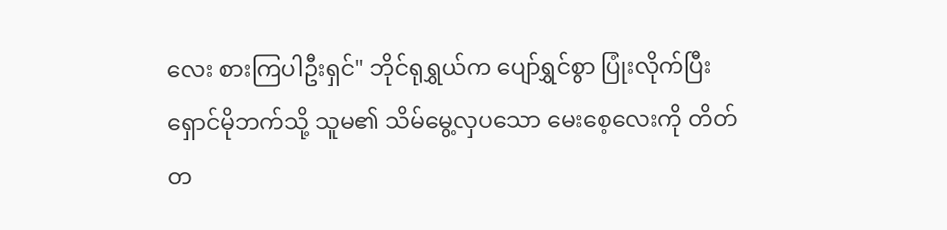လေး စားကြပါဦးရှင်" ဘိုင်ရုရွှယ်က ပျော်ရွှင်စွာ ပြုံးလိုက်ပြီး ရှောင်မိုဘက်သို့ သူမ၏ သိမ်မွေ့လှပသော မေးစေ့လေးကို တိတ်တ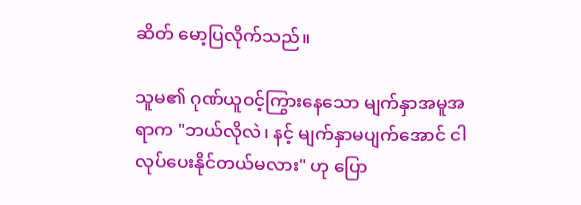ဆိတ် မော့ပြလိုက်သည်။

သူမ၏ ဂုဏ်ယူဝင့်ကြွားနေသော မျက်နှာအမူအရာက "ဘယ်လိုလဲ၊ နင့် မျက်နှာမပျက်အောင် ငါ လုပ်ပေးနိုင်တယ်မလား" ဟု ပြော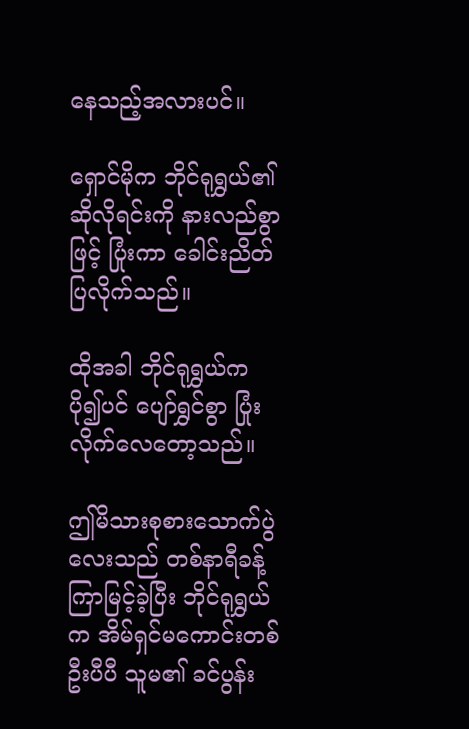နေသည့်အလားပင်။

ရှောင်မိုက ဘိုင်ရုရွှယ်၏ ဆိုလိုရင်းကို နားလည်စွာဖြင့် ပြုံးကာ ခေါင်းညိတ်ပြလိုက်သည်။

ထိုအခါ ဘိုင်ရုရွှယ်က ပို၍ပင် ပျော်ရွှင်စွာ ပြုံးလိုက်လေတော့သည်။

ဤမိသားစုစားသောက်ပွဲလေးသည် တစ်နာရီခန့် ကြာမြင့်ခဲ့ပြီး ဘိုင်ရုရွှယ်က အိမ်ရှင်မကောင်းတစ်ဦးပီပီ သူမ၏ ခင်ပွန်း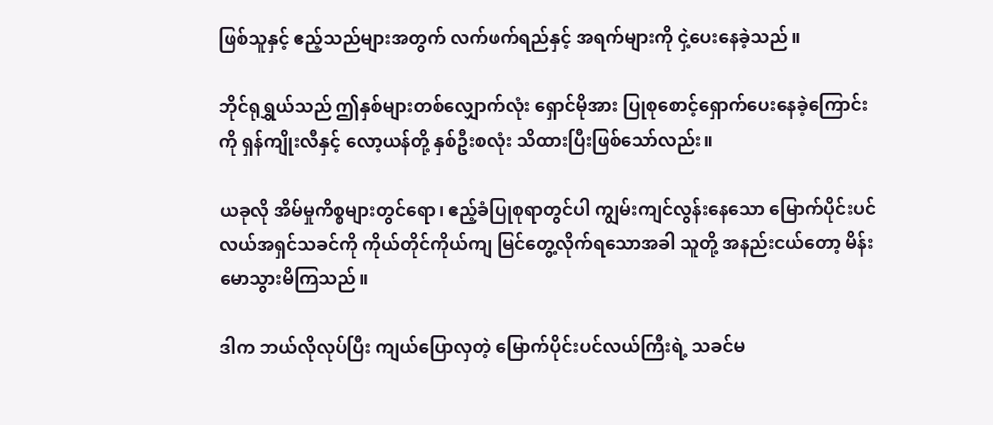ဖြစ်သူနှင့် ဧည့်သည်များအတွက် လက်ဖက်ရည်နှင့် အရက်များကို ငှဲ့ပေးနေခဲ့သည်။

ဘိုင်ရုရွှယ်သည် ဤနှစ်များတစ်လျှောက်လုံး ရှောင်မိုအား ပြုစုစောင့်ရှောက်ပေးနေခဲ့ကြောင်းကို ရှန်ကျိုးလီနှင့် လော့ယန်တို့ နှစ်ဦးစလုံး သိထားပြီးဖြစ်သော်လည်း။

ယခုလို အိမ်မှုကိစ္စများတွင်ရော၊ ဧည့်ခံပြုစုရာတွင်ပါ ကျွမ်းကျင်လွန်းနေသော မြောက်ပိုင်းပင်လယ်အရှင်သခင်ကို ကိုယ်တိုင်ကိုယ်ကျ မြင်တွေ့လိုက်ရသောအခါ သူတို့ အနည်းငယ်တော့ မိန်းမောသွားမိကြသည်။

ဒါက ဘယ်လိုလုပ်ပြီး ကျယ်ပြောလှတဲ့ မြောက်ပိုင်းပင်လယ်ကြီးရဲ့ သခင်မ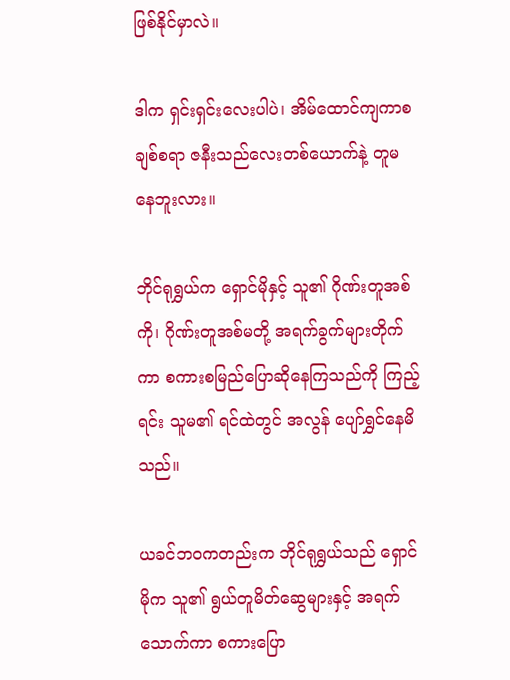ဖြစ်နိုင်မှာလဲ။

ဒါက ရှင်းရှင်းလေးပါပဲ၊ အိမ်ထောင်ကျကာစ ချစ်စရာ ဇနီးသည်လေးတစ်ယောက်နဲ့ တူမနေဘူးလား။

ဘိုင်ရုရွှယ်က ရှောင်မိုနှင့် သူ၏ ဂိုဏ်းတူအစ်ကို၊ ဂိုဏ်းတူအစ်မတို့ အရက်ခွက်များတိုက်ကာ စကားစမြည်ပြောဆိုနေကြသည်ကို ကြည့်ရင်း သူမ၏ ရင်ထဲတွင် အလွန် ပျော်ရွှင်နေမိသည်။

ယခင်ဘဝကတည်းက ဘိုင်ရုရွှယ်သည် ရှောင်မိုက သူ၏ ရွယ်တူမိတ်ဆွေများနှင့် အရက်သောက်ကာ စကားပြော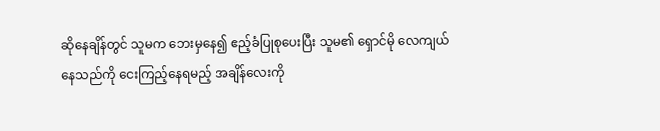ဆိုနေချိန်တွင် သူမက ဘေးမှနေ၍ ဧည့်ခံပြုစုပေးပြီး သူမ၏ ရှောင်မို လေကျယ်နေသည်ကို ငေးကြည့်နေရမည့် အချိန်လေးကို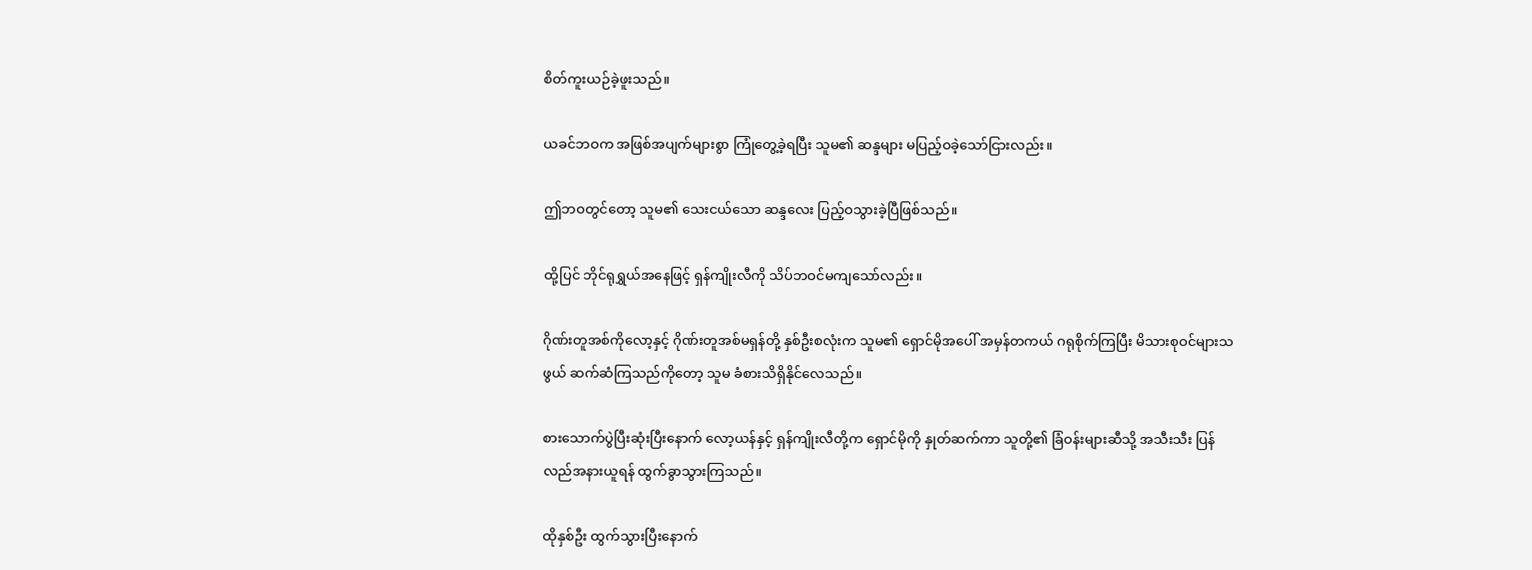စိတ်ကူးယဉ်ခဲ့ဖူးသည်။

ယခင်ဘဝက အဖြစ်အပျက်များစွာ ကြုံတွေ့ခဲ့ရပြီး သူမ၏ ဆန္ဒများ မပြည့်ဝခဲ့သော်ငြားလည်း။

ဤဘဝတွင်တော့ သူမ၏ သေးငယ်သော ဆန္ဒလေး ပြည့်ဝသွားခဲ့ပြီဖြစ်သည်။

ထို့ပြင် ဘိုင်ရုရွှယ်အနေဖြင့် ရှန်ကျိုးလီကို သိပ်ဘဝင်မကျသော်လည်း။

ဂိုဏ်းတူအစ်ကိုလော့နှင့် ဂိုဏ်းတူအစ်မရှန်တို့ နှစ်ဦးစလုံးက သူမ၏ ရှောင်မိုအပေါ် အမှန်တကယ် ဂရုစိုက်ကြပြီး မိသားစုဝင်များသဖွယ် ဆက်ဆံကြသည်ကိုတော့ သူမ ခံစားသိရှိနိုင်လေသည်။

စားသောက်ပွဲပြီးဆုံးပြီးနောက် လော့ယန်နှင့် ရှန်ကျိုးလီတို့က ရှောင်မိုကို နှုတ်ဆက်ကာ သူတို့၏ ခြံဝန်းများဆီသို့ အသီးသီး ပြန်လည်အနားယူရန် ထွက်ခွာသွားကြသည်။

ထိုနှစ်ဦး ထွက်သွားပြီးနောက်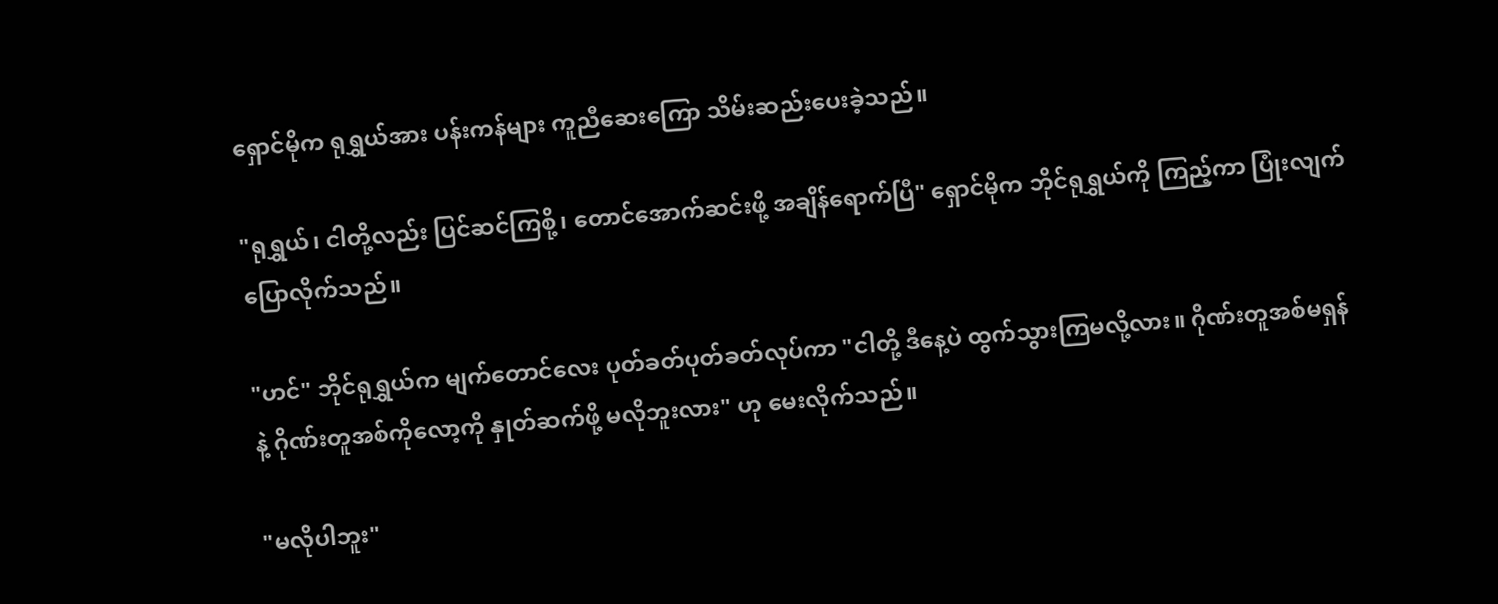ရှောင်မိုက ရုရွှယ်အား ပန်းကန်များ ကူညီဆေးကြော သိမ်းဆည်းပေးခဲ့သည်။

"ရုရွှယ်၊ ငါတို့လည်း ပြင်ဆင်ကြစို့၊ တောင်အောက်ဆင်းဖို့ အချိန်ရောက်ပြီ" ရှောင်မိုက ဘိုင်ရုရွှယ်ကို ကြည့်ကာ ပြုံးလျက် ပြောလိုက်သည်။

"ဟင်" ဘိုင်ရုရွှယ်က မျက်တောင်လေး ပုတ်ခတ်ပုတ်ခတ်လုပ်ကာ "ငါတို့ ဒီနေ့ပဲ ထွက်သွားကြမလို့လား။ ဂိုဏ်းတူအစ်မရှန်နဲ့ ဂိုဏ်းတူအစ်ကိုလော့ကို နှုတ်ဆက်ဖို့ မလိုဘူးလား" ဟု မေးလိုက်သည်။

"မလိုပါဘူး"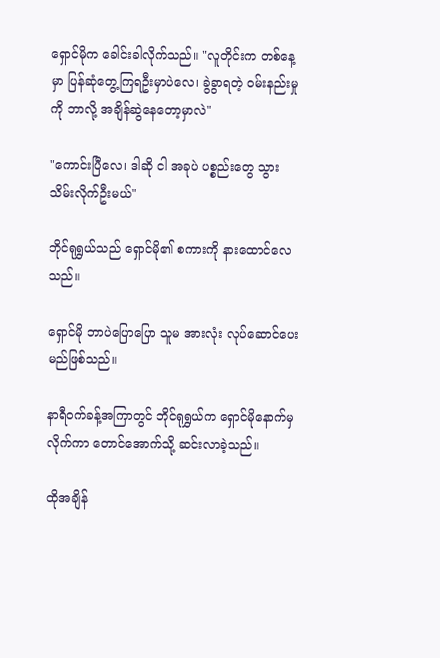ရှောင်မိုက ခေါင်းခါလိုက်သည်။ "လူတိုင်းက တစ်နေ့မှာ ပြန်ဆုံတွေ့ကြရဦးမှာပဲလေ၊ ခွဲခွာရတဲ့ ဝမ်းနည်းမှုကို ဘာလို့ အချိန်ဆွဲနေတော့မှာလဲ"

"ကောင်းပြီလေ၊ ဒါဆို ငါ အခုပဲ ပစ္စည်းတွေ သွားသိမ်းလိုက်ဦးမယ်"

ဘိုင်ရုရွှယ်သည် ရှောင်မို၏ စကားကို နားထောင်လေသည်။

ရှောင်မို ဘာပဲပြောပြော သူမ အားလုံး လုပ်ဆောင်ပေးမည်ဖြစ်သည်။

နာရီဝက်ခန့်အကြာတွင် ဘိုင်ရုရွှယ်က ရှောင်မိုနောက်မှ လိုက်ကာ တောင်အောက်သို့ ဆင်းလာခဲ့သည်။

ထိုအချိန်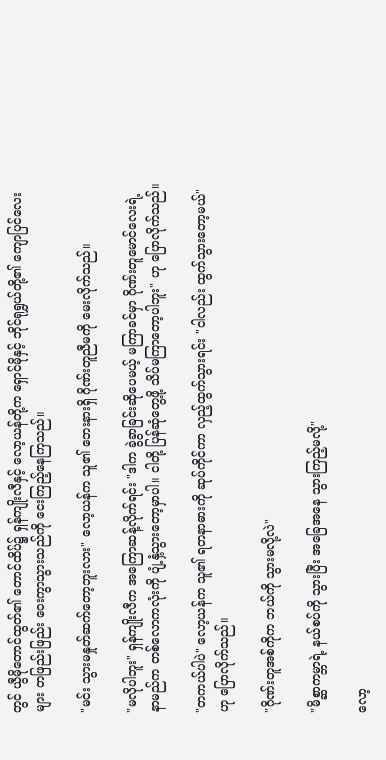တွင် ယွီမိုတောင်ထွတ်၏ တောင်ထိပ်၌ ရှန်ကျိုးလီနှင့် လော့ယန်တို့က ရှောင်မိုနှင့် ဘိုင်ရုရွှယ်တို့၏ ကျောပြင်လေးများ တဖြည်းဖြည်း ဝေးကွာသွားသည်ကို ငေးကြည့်နေကြသည်။

"မင်း သွားမနှုတ်ဆက်တော့ဘူးလား" လော့ယန်က သူ၏ ဘေးနားရှိ ဂိုဏ်းတူညီမကို မေးလိုက်သည်။

"မလိုပါဘူး" ရှန်ကျိုးလီက အကြောဆန့်လိုက်ရင်း "ဒါက ခွဲခွာခြင်းဆိုပေမယ့် မကြာခင်မှာ ဂိုဏ်းတူမောင်လေးရဲ့ နာမည်က တစ်လောကလုံးကို ပျံ့နှံ့သွားတော့မှာပါ။ ငါတို့ ပြန်ဆုံတွေ့ဖို့ သိပ်မကြာတော့ပါဘူး" ဟု ပြောလိုက်သည်။

"တကယ်ပါပဲ" လော့ယန်က သူ၏ ရတနာဓားကို ဆုပ်ကိုင်ကာ လှည့်ထွက်သွားရင်း "ငါလည်း ထွက်သွားတော့မယ်" ဟု ပြောလိုက်သည်။

"ဂိုဏ်းတူအစ်ကိုက ဘယ်ကို သွားမလို့လဲ"

"မိစ္ဆာကမ္ဘာရဲ့ နယ်စပ်ကို သွားပြီး အခြေအနေ သွားကြည့်မလို့"

လော့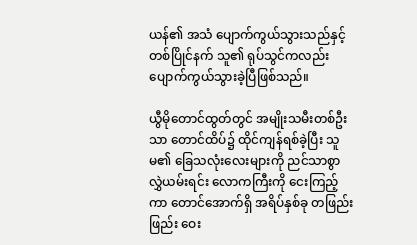ယန်၏ အသံ ပျောက်ကွယ်သွားသည်နှင့် တစ်ပြိုင်နက် သူ၏ ရုပ်သွင်ကလည်း ပျောက်ကွယ်သွားခဲ့ပြီဖြစ်သည်။

ယွီမိုတောင်ထွတ်တွင် အမျိုးသမီးတစ်ဦးသာ တောင်ထိပ်၌ ထိုင်ကျန်ရစ်ခဲ့ပြီး သူမ၏ ခြေသလုံးလေးများကို ညင်သာစွာ လွှဲယမ်းရင်း လောကကြီးကို ငေးကြည့်ကာ တောင်အောက်ရှိ အရိပ်နှစ်ခု တဖြည်းဖြည်း ဝေး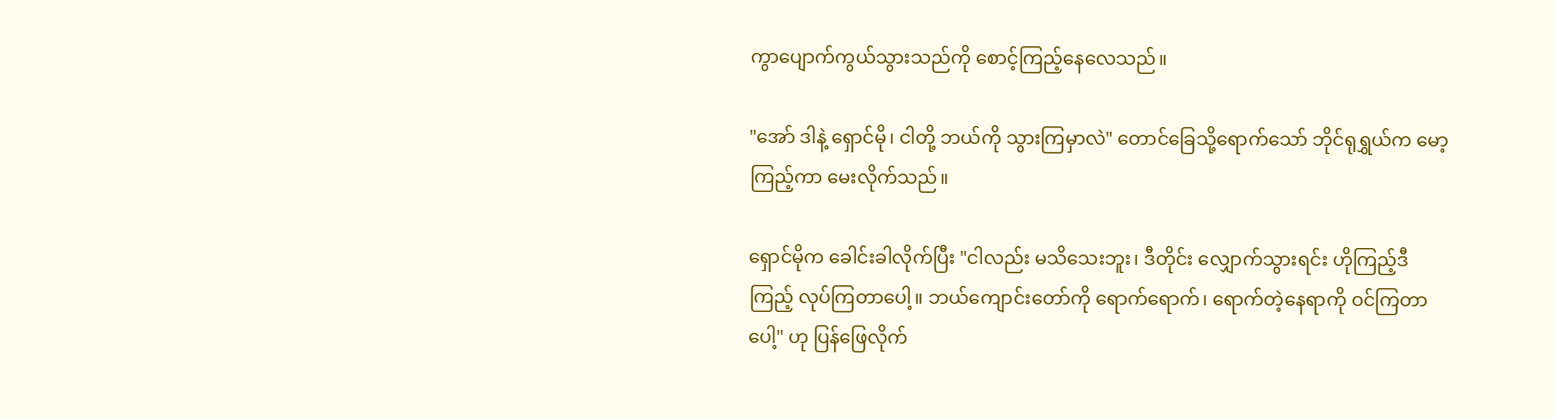ကွာပျောက်ကွယ်သွားသည်ကို စောင့်ကြည့်နေလေသည်။

"အော် ဒါနဲ့ ရှောင်မို၊ ငါတို့ ဘယ်ကို သွားကြမှာလဲ" တောင်ခြေသို့ရောက်သော် ဘိုင်ရုရွှယ်က မော့ကြည့်ကာ မေးလိုက်သည်။

ရှောင်မိုက ခေါင်းခါလိုက်ပြီး "ငါလည်း မသိသေးဘူး၊ ဒီတိုင်း လျှောက်သွားရင်း ဟိုကြည့်ဒီကြည့် လုပ်ကြတာပေါ့။ ဘယ်ကျောင်းတော်ကို ရောက်ရောက်၊ ရောက်တဲ့နေရာကို ဝင်ကြတာပေါ့" ဟု ပြန်ဖြေလိုက်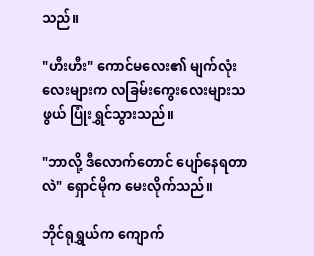သည်။

"ဟီးဟီး" ကောင်မလေး၏ မျက်လုံးလေးများက လခြမ်းကွေးလေးများသဖွယ် ပြုံးရွှင်သွားသည်။

"ဘာလို့ ဒီလောက်တောင် ပျော်နေရတာလဲ" ရှောင်မိုက မေးလိုက်သည်။

ဘိုင်ရုရွှယ်က ကျောက်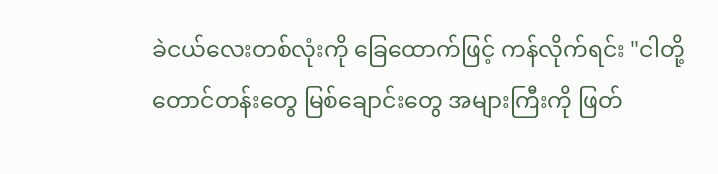ခဲငယ်လေးတစ်လုံးကို ခြေထောက်ဖြင့် ကန်လိုက်ရင်း "ငါတို့ တောင်တန်းတွေ မြစ်ချောင်းတွေ အများကြီးကို ဖြတ်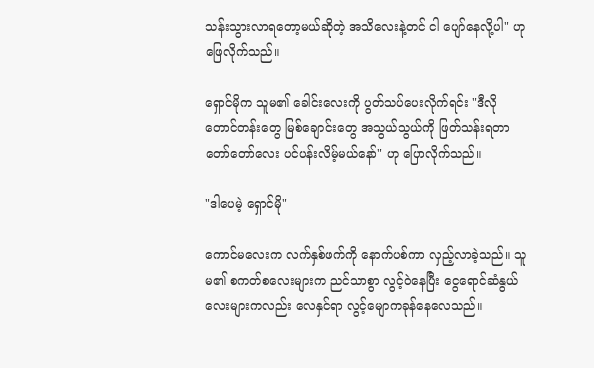သန်းသွားလာရတော့မယ်ဆိုတဲ့ အသိလေးနဲ့တင် ငါ ပျော်နေလို့ပါ" ဟု ဖြေလိုက်သည်။

ရှောင်မိုက သူမ၏ ခေါင်းလေးကို ပွတ်သပ်ပေးလိုက်ရင်း "ဒီလို တောင်တန်းတွေ မြစ်ချောင်းတွေ အသွယ်သွယ်ကို ဖြတ်သန်းရတာ တော်တော်လေး ပင်ပန်းလိမ့်မယ်နော်" ဟု ပြောလိုက်သည်။

"ဒါပေမဲ့ ရှောင်မို"

ကောင်မလေးက လက်နှစ်ဖက်ကို နောက်ပစ်ကာ လှည့်လာခဲ့သည်။ သူမ၏ စကတ်စလေးများက ညင်သာစွာ လွင့်ဝဲနေပြီး ငွေရောင်ဆံနွယ်လေးများကလည်း လေနှင်ရာ လွင့်မျောကခုန်နေလေသည်။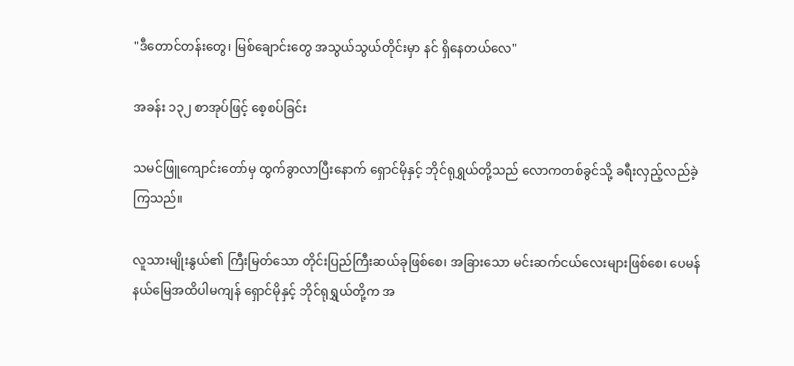"ဒီတောင်တန်းတွေ၊ မြစ်ချောင်းတွေ အသွယ်သွယ်တိုင်းမှာ နင် ရှိနေတယ်လေ"

အခန်း ၁၃၂ စာအုပ်ဖြင့် စေ့စပ်ခြင်း

သမင်ဖြူကျောင်းတော်မှ ထွက်ခွာလာပြီးနောက် ရှောင်မိုနှင့် ဘိုင်ရုရွှယ်တို့သည် လောကတစ်ခွင်သို့ ခရီးလှည့်လည်ခဲ့ကြသည်။

လူသားမျိုးနွယ်၏ ကြီးမြတ်သော တိုင်းပြည်ကြီးဆယ်ခုဖြစ်စေ၊ အခြားသော မင်းဆက်ငယ်လေးများဖြစ်စေ၊ ပေမန်နယ်မြေအထိပါမကျန် ရှောင်မိုနှင့် ဘိုင်ရုရွှယ်တို့က အ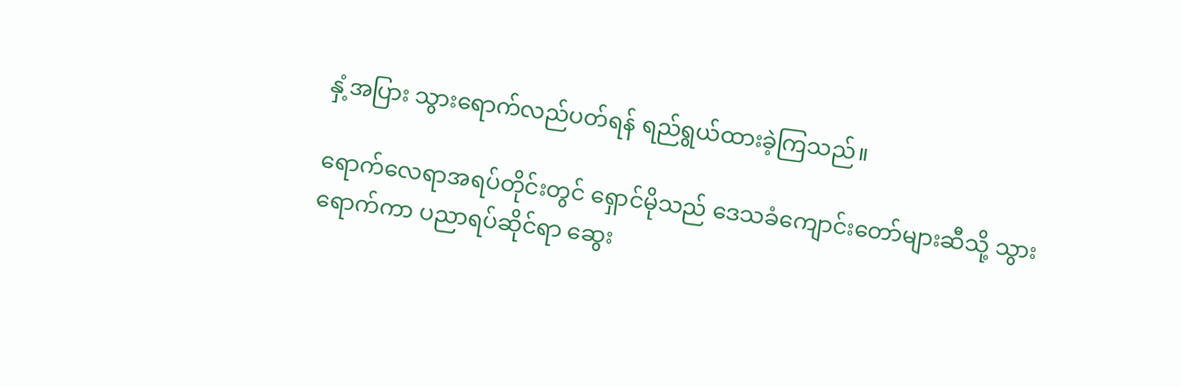နှံ့အပြား သွားရောက်လည်ပတ်ရန် ရည်ရွယ်ထားခဲ့ကြသည်။

ရောက်လေရာအရပ်တိုင်းတွင် ရှောင်မိုသည် ဒေသခံကျောင်းတော်များဆီသို့ သွားရောက်ကာ ပညာရပ်ဆိုင်ရာ ဆွေး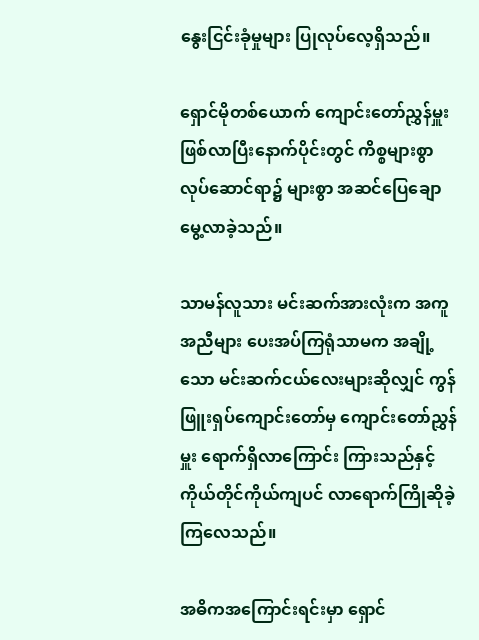နွေးငြင်းခုံမှုများ ပြုလုပ်လေ့ရှိသည်။

ရှောင်မိုတစ်ယောက် ကျောင်းတော်ညွှန်မှူး ဖြစ်လာပြီးနောက်ပိုင်းတွင် ကိစ္စများစွာ လုပ်ဆောင်ရာ၌ များစွာ အဆင်ပြေချောမွေ့လာခဲ့သည်။

သာမန်လူသား မင်းဆက်အားလုံးက အကူအညီများ ပေးအပ်ကြရုံသာမက အချို့သော မင်းဆက်ငယ်လေးများဆိုလျှင် ကွန်ဖြူးရှပ်ကျောင်းတော်မှ ကျောင်းတော်ညွှန်မှူး ရောက်ရှိလာကြောင်း ကြားသည်နှင့် ကိုယ်တိုင်ကိုယ်ကျပင် လာရောက်ကြိုဆိုခဲ့ကြလေသည်။

အဓိကအကြောင်းရင်းမှာ ရှောင်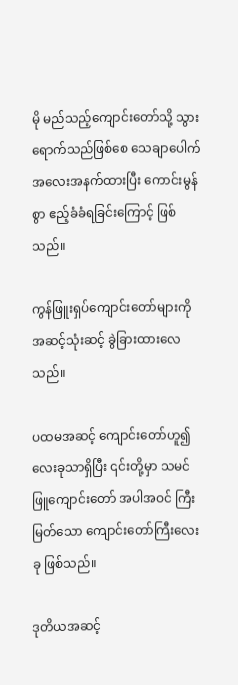မို မည်သည့်ကျောင်းတော်သို့ သွားရောက်သည်ဖြစ်စေ သေချာပေါက် အလေးအနက်ထားပြီး ကောင်းမွန်စွာ ဧည့်ခံခံရခြင်းကြောင့် ဖြစ်သည်။

ကွန်ဖြူးရှပ်ကျောင်းတော်များကို အဆင့်သုံးဆင့် ခွဲခြားထားလေသည်။

ပထမအဆင့် ကျောင်းတော်ဟူ၍ လေးခုသာရှိပြီး ၎င်းတို့မှာ သမင်ဖြူကျောင်းတော် အပါအဝင် ကြီးမြတ်သော ကျောင်းတော်ကြီးလေးခု ဖြစ်သည်။

ဒုတိယအဆင့်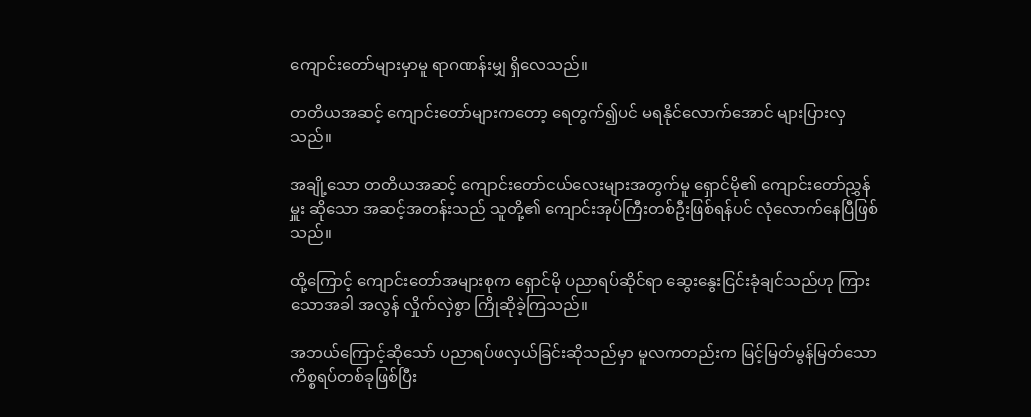ကျောင်းတော်များမှာမူ ရာဂဏန်းမျှ ရှိလေသည်။

တတိယအဆင့် ကျောင်းတော်များကတော့ ရေတွက်၍ပင် မရနိုင်လောက်အောင် များပြားလှသည်။

အချို့သော တတိယအဆင့် ကျောင်းတော်ငယ်လေးများအတွက်မူ ရှောင်မို၏ ကျောင်းတော်ညွှန်မှူး ဆိုသော အဆင့်အတန်းသည် သူတို့၏ ကျောင်းအုပ်ကြီးတစ်ဦးဖြစ်ရန်ပင် လုံလောက်နေပြီဖြစ်သည်။

ထို့ကြောင့် ကျောင်းတော်အများစုက ရှောင်မို ပညာရပ်ဆိုင်ရာ ဆွေးနွေးငြင်းခုံချင်သည်ဟု ကြားသောအခါ အလွန် လှိုက်လှဲစွာ ကြိုဆိုခဲ့ကြသည်။

အဘယ်ကြောင့်ဆိုသော် ပညာရပ်ဖလှယ်ခြင်းဆိုသည်မှာ မူလကတည်းက မြင့်မြတ်မွန်မြတ်သော ကိစ္စရပ်တစ်ခုဖြစ်ပြီး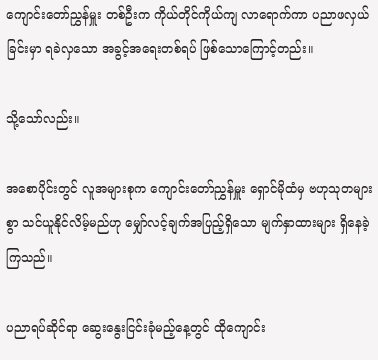ကျောင်းတော်ညွှန်မှူး တစ်ဦးက ကိုယ်တိုင်ကိုယ်ကျ လာရောက်ကာ ပညာဖလှယ်ခြင်းမှာ ရခဲလှသော အခွင့်အရေးတစ်ရပ် ဖြစ်သောကြောင့်တည်း။

သို့သော်လည်း။

အစောပိုင်းတွင် လူအများစုက ကျောင်းတော်ညွှန်မှူး ရှောင်မိုထံမှ ဗဟုသုတများစွာ သင်ယူနိုင်လိမ့်မည်ဟု မျှော်လင့်ချက်အပြည့်ရှိသော မျက်နှာထားများ ရှိနေခဲ့ကြသည်။

ပညာရပ်ဆိုင်ရာ ဆွေးနွေးငြင်းခုံမည့်နေ့တွင် ထိုကျောင်း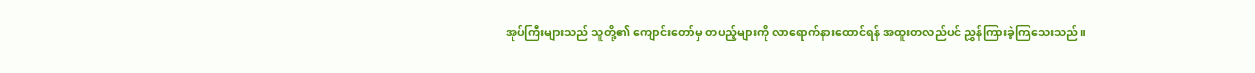အုပ်ကြီးများသည် သူတို့၏ ကျောင်းတော်မှ တပည့်များကို လာရောက်နားထောင်ရန် အထူးတလည်ပင် ညွှန်ကြားခဲ့ကြသေးသည်။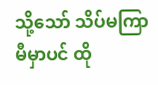သို့သော် သိပ်မကြာမီမှာပင် ထို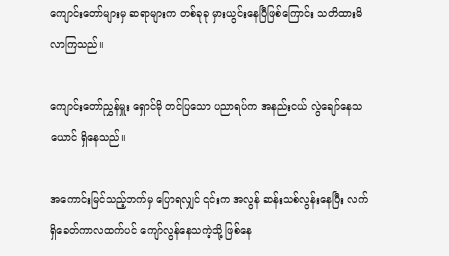ကျောင်းတော်များမှ ဆရာများက တစ်ခုခု မှားယွင်းနေပြီဖြစ်ကြောင်း သတိထားမိလာကြသည်။

ကျောင်းတော်ညွှန်မှူး ရှောင်မို တင်ပြသော ပညာရပ်က အနည်းငယ် လွဲချော်နေသယောင် ရှိနေသည်။

အကောင်းမြင်သည့်ဘက်မှ ပြောရလျှင် ၎င်းက အလွန် ဆန်းသစ်လွန်းနေပြီး လက်ရှိခေတ်ကာလထက်ပင် ကျော်လွန်နေသကဲ့သို့ ဖြစ်နေ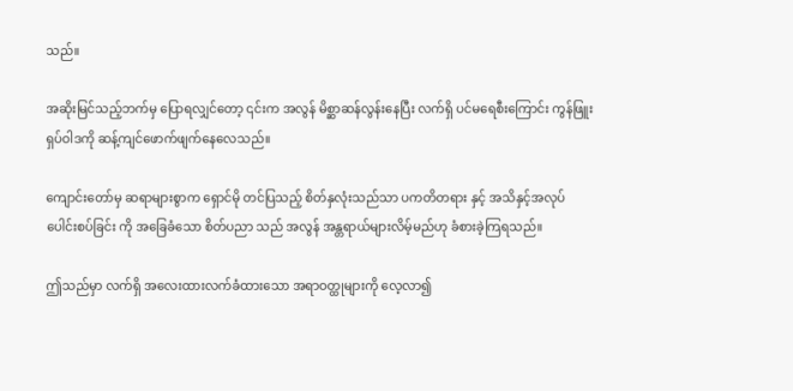သည်။

အဆိုးမြင်သည့်ဘက်မှ ပြောရလျှင်တော့ ၎င်းက အလွန် မိစ္ဆာဆန်လွန်းနေပြီး လက်ရှိ ပင်မရေစီးကြောင်း ကွန်ဖြူးရှပ်ဝါဒကို ဆန့်ကျင်ဖောက်ဖျက်နေလေသည်။

ကျောင်းတော်မှ ဆရာများစွာက ရှောင်မို တင်ပြသည့် စိတ်နှလုံးသည်သာ ပကတိတရား နှင့် အသိနှင့်အလုပ် ပေါင်းစပ်ခြင်း ကို အခြေခံသော စိတ်ပညာ သည် အလွန် အန္တရာယ်များလိမ့်မည်ဟု ခံစားခဲ့ကြရသည်။

ဤသည်မှာ လက်ရှိ အလေးထားလက်ခံထားသော အရာဝတ္ထုများကို လေ့လာ၍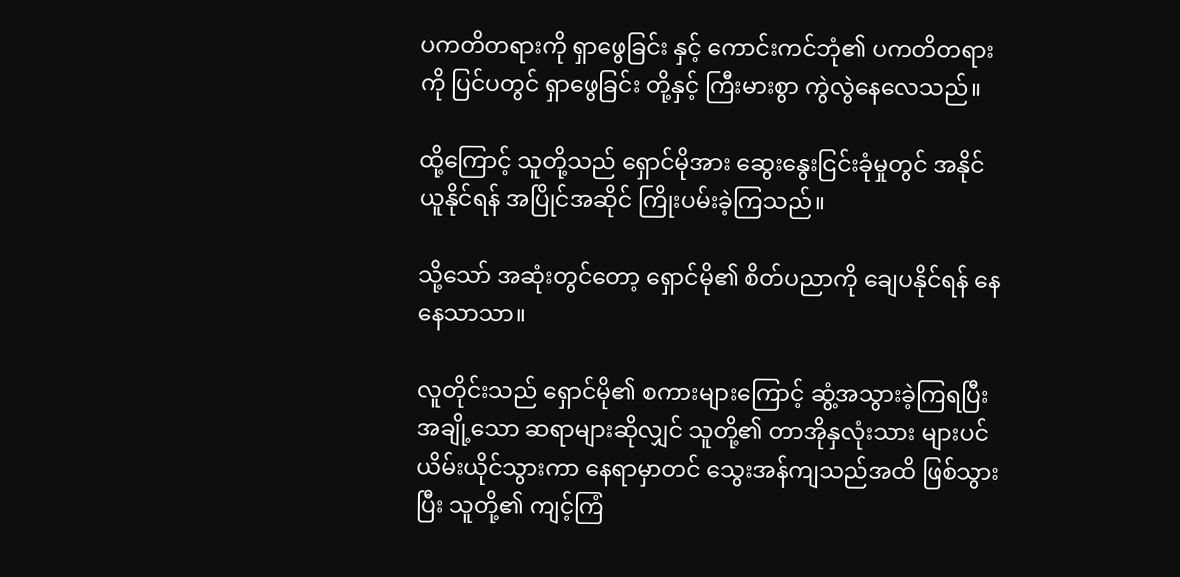ပကတိတရားကို ရှာဖွေခြင်း နှင့် ကောင်းကင်ဘုံ၏ ပကတိတရားကို ပြင်ပတွင် ရှာဖွေခြင်း တို့နှင့် ကြီးမားစွာ ကွဲလွဲနေလေသည်။

ထို့ကြောင့် သူတို့သည် ရှောင်မိုအား ဆွေးနွေးငြင်းခုံမှုတွင် အနိုင်ယူနိုင်ရန် အပြိုင်အဆိုင် ကြိုးပမ်းခဲ့ကြသည်။

သို့သော် အဆုံးတွင်တော့ ရှောင်မို၏ စိတ်ပညာကို ချေပနိုင်ရန် နေနေသာသာ။

လူတိုင်းသည် ရှောင်မို၏ စကားများကြောင့် ဆွံ့အသွားခဲ့ကြရပြီး အချို့သော ဆရာများဆိုလျှင် သူတို့၏ တာအိုနှလုံးသား များပင် ယိမ်းယိုင်သွားကာ နေရာမှာတင် သွေးအန်ကျသည်အထိ ဖြစ်သွားပြီး သူတို့၏ ကျင့်ကြံ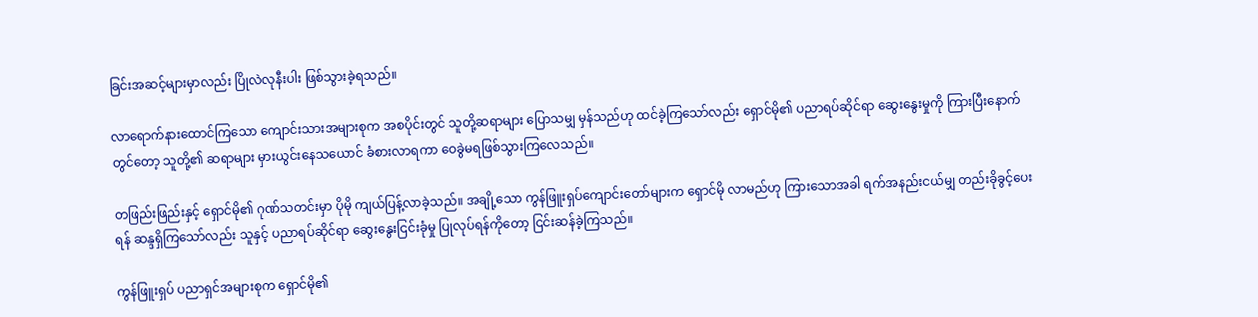ခြင်းအဆင့်များမှာလည်း ပြိုလဲလုနီးပါး ဖြစ်သွားခဲ့ရသည်။

လာရောက်နားထောင်ကြသော ကျောင်းသားအများစုက အစပိုင်းတွင် သူတို့ဆရာများ ပြောသမျှ မှန်သည်ဟု ထင်ခဲ့ကြသော်လည်း ရှောင်မို၏ ပညာရပ်ဆိုင်ရာ ဆွေးနွေးမှုကို ကြားပြီးနောက်တွင်တော့ သူတို့၏ ဆရာများ မှားယွင်းနေသယောင် ခံစားလာရကာ ဝေခွဲမရဖြစ်သွားကြလေသည်။

တဖြည်းဖြည်းနှင့် ရှောင်မို၏ ဂုဏ်သတင်းမှာ ပိုမို ကျယ်ပြန့်လာခဲ့သည်။ အချို့သော ကွန်ဖြူးရှပ်ကျောင်းတော်များက ရှောင်မို လာမည်ဟု ကြားသောအခါ ရက်အနည်းငယ်မျှ တည်းခိုခွင့်ပေးရန် ဆန္ဒရှိကြသော်လည်း သူနှင့် ပညာရပ်ဆိုင်ရာ ဆွေးနွေးငြင်းခုံမှု ပြုလုပ်ရန်ကိုတော့ ငြင်းဆန်ခဲ့ကြသည်။

ကွန်ဖြူးရှပ် ပညာရှင်အများစုက ရှောင်မို၏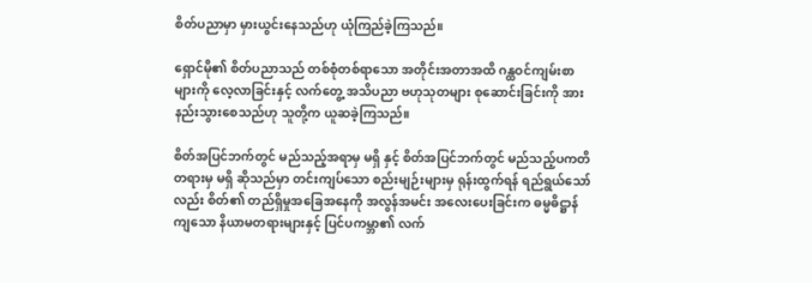စိတ်ပညာမှာ မှားယွင်းနေသည်ဟု ယုံကြည်ခဲ့ကြသည်။

ရှောင်မို၏ စိတ်ပညာသည် တစ်စုံတစ်ရာသော အတိုင်းအတာအထိ ဂန္ထဝင်ကျမ်းစာများကို လေ့လာခြင်းနှင့် လက်တွေ့ အသိပညာ ဗဟုသုတများ စုဆောင်းခြင်းကို အားနည်းသွားစေသည်ဟု သူတို့က ယူဆခဲ့ကြသည်။

စိတ်အပြင်ဘက်တွင် မည်သည့်အရာမှ မရှိ နှင့် စိတ်အပြင်ဘက်တွင် မည်သည့်ပကတိတရားမှ မရှိ ဆိုသည်မှာ တင်းကျပ်သော စည်းမျဉ်းများမှ ရုန်းထွက်ရန် ရည်ရွယ်သော်လည်း စိတ်၏ တည်ရှိမှုအခြေအနေကို အလွန်အမင်း အလေးပေးခြင်းက ဓမ္မဓိဋ္ဌာန်ကျသော နိယာမတရားများနှင့် ပြင်ပကမ္ဘာ၏ လက်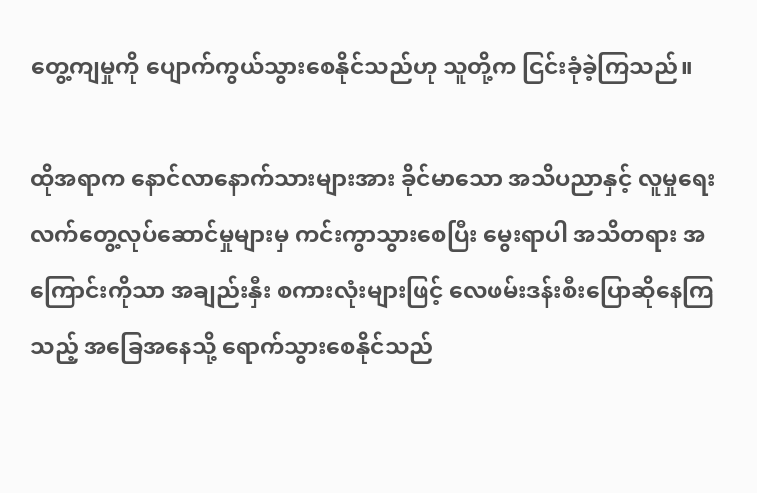တွေ့ကျမှုကို ပျောက်ကွယ်သွားစေနိုင်သည်ဟု သူတို့က ငြင်းခုံခဲ့ကြသည်။

ထိုအရာက နောင်လာနောက်သားများအား ခိုင်မာသော အသိပညာနှင့် လူမှုရေး လက်တွေ့လုပ်ဆောင်မှုများမှ ကင်းကွာသွားစေပြီး မွေးရာပါ အသိတရား အကြောင်းကိုသာ အချည်းနှီး စကားလုံးများဖြင့် လေဖမ်းဒန်းစီးပြောဆိုနေကြသည့် အခြေအနေသို့ ရောက်သွားစေနိုင်သည်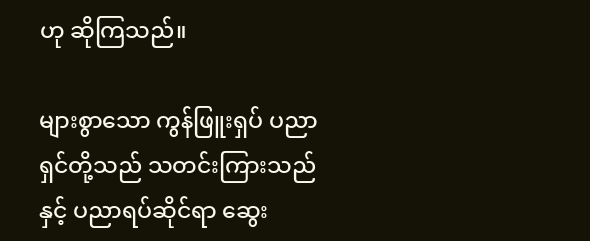ဟု ဆိုကြသည်။

များစွာသော ကွန်ဖြူးရှပ် ပညာရှင်တို့သည် သတင်းကြားသည်နှင့် ပညာရပ်ဆိုင်ရာ ဆွေး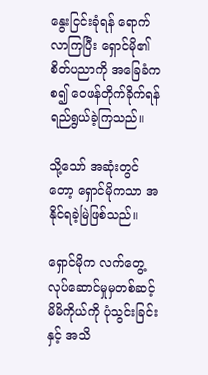နွေးငြင်းခုံရန် ရောက်လာကြပြီး ရှောင်မို၏ စိတ်ပညာကို အခြေခံကစ၍ ဝေဖန်တိုက်ခိုက်ရန် ရည်ရွယ်ခဲ့ကြသည်။

သို့သော် အဆုံးတွင်တော့ ရှောင်မိုကသာ အနိုင်ရခဲ့မြဲဖြစ်သည်။

ရှောင်မိုက လက်တွေ့လုပ်ဆောင်မှုမှတစ်ဆင့် မိမိကိုယ်ကို ပုံသွင်းခြင်း နှင့် အသိ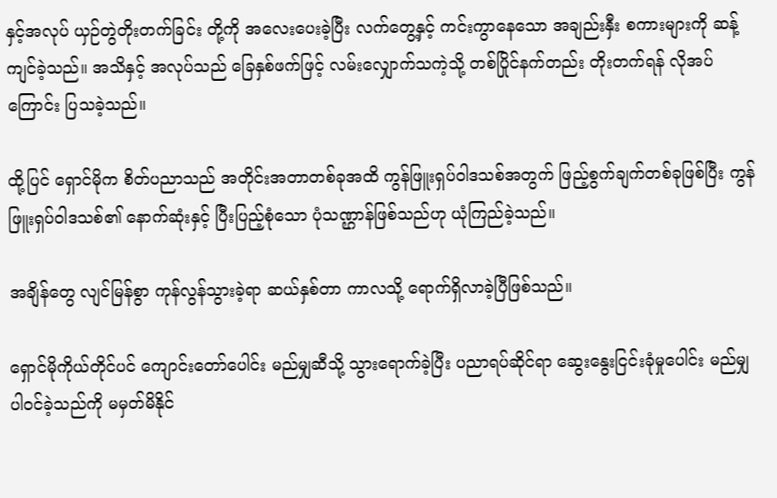နှင့်အလုပ် ယှဉ်တွဲတိုးတက်ခြင်း တို့ကို အလေးပေးခဲ့ပြီး လက်တွေ့နှင့် ကင်းကွာနေသော အချည်းနှီး စကားများကို ဆန့်ကျင်ခဲ့သည်။ အသိနှင့် အလုပ်သည် ခြေနှစ်ဖက်ဖြင့် လမ်းလျှောက်သကဲ့သို့ တစ်ပြိုင်နက်တည်း တိုးတက်ရန် လိုအပ်ကြောင်း ပြသခဲ့သည်။

ထို့ပြင် ရှောင်မိုက စိတ်ပညာသည် အတိုင်းအတာတစ်ခုအထိ ကွန်ဖြူးရှပ်ဝါဒသစ်အတွက် ဖြည့်စွက်ချက်တစ်ခုဖြစ်ပြီး ကွန်ဖြူးရှပ်ဝါဒသစ်၏ နောက်ဆုံးနှင့် ပြီးပြည့်စုံသော ပုံသဏ္ဌာန်ဖြစ်သည်ဟု ယုံကြည်ခဲ့သည်။

အချိန်တွေ လျင်မြန်စွာ ကုန်လွန်သွားခဲ့ရာ ဆယ်နှစ်တာ ကာလသို့ ရောက်ရှိလာခဲ့ပြီဖြစ်သည်။

ရှောင်မိုကိုယ်တိုင်ပင် ကျောင်းတော်ပေါင်း မည်မျှဆီသို့ သွားရောက်ခဲ့ပြီး ပညာရပ်ဆိုင်ရာ ဆွေးနွေးငြင်းခုံမှုပေါင်း မည်မျှ ပါဝင်ခဲ့သည်ကို မမှတ်မိနိုင်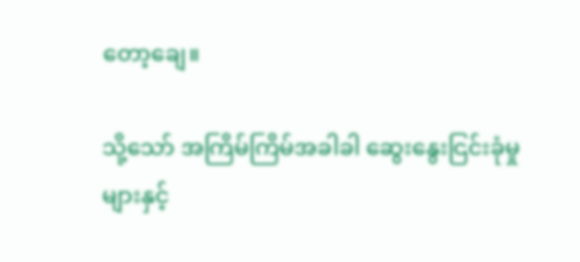တော့ချေ။

သို့သော် အကြိမ်ကြိမ်အခါခါ ဆွေးနွေးငြင်းခုံမှုများနှင့်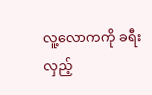လူ့လောကကို ခရီးလှည့်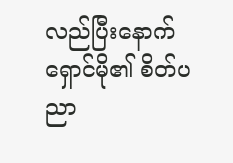လည်ပြီးနောက် ရှောင်မို၏ စိတ်ပညာ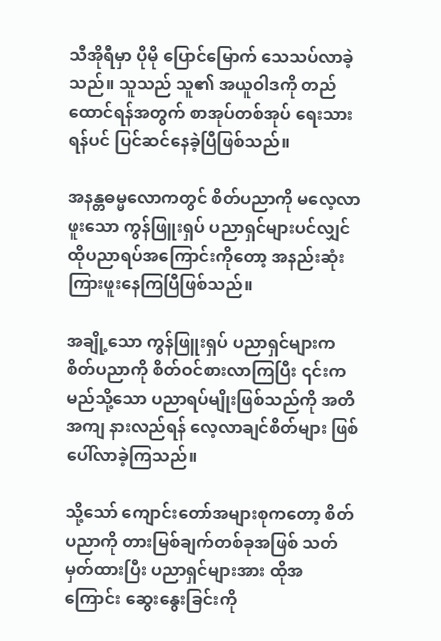သီအိုရီမှာ ပိုမို ပြောင်မြောက် သေသပ်လာခဲ့သည်။ သူသည် သူ၏ အယူဝါဒကို တည်ထောင်ရန်အတွက် စာအုပ်တစ်အုပ် ရေးသားရန်ပင် ပြင်ဆင်နေခဲ့ပြီဖြစ်သည်။

အနန္တဓမ္မလောကတွင် စိတ်ပညာကို မလေ့လာဖူးသော ကွန်ဖြူးရှပ် ပညာရှင်များပင်လျှင် ထိုပညာရပ်အကြောင်းကိုတော့ အနည်းဆုံး ကြားဖူးနေကြပြီဖြစ်သည်။

အချို့သော ကွန်ဖြူးရှပ် ပညာရှင်များက စိတ်ပညာကို စိတ်ဝင်စားလာကြပြီး ၎င်းက မည်သို့သော ပညာရပ်မျိုးဖြစ်သည်ကို အတိအကျ နားလည်ရန် လေ့လာချင်စိတ်များ ဖြစ်ပေါ်လာခဲ့ကြသည်။

သို့သော် ကျောင်းတော်အများစုကတော့ စိတ်ပညာကို တားမြစ်ချက်တစ်ခုအဖြစ် သတ်မှတ်ထားပြီး ပညာရှင်များအား ထိုအကြောင်း ဆွေးနွေးခြင်းကို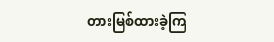တားမြစ်ထားခဲ့ကြ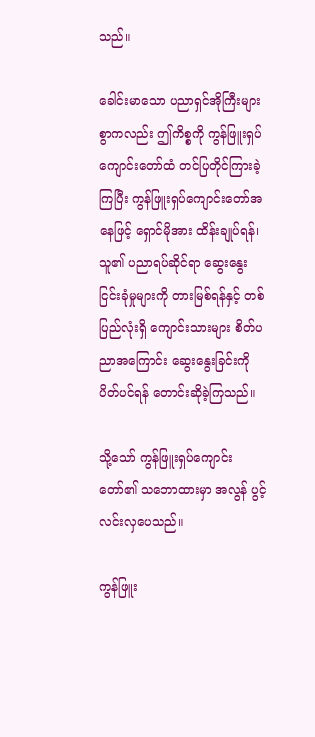သည်။

ခေါင်းမာသော ပညာရှင်အိုကြီးများစွာကလည်း ဤကိစ္စကို ကွန်ဖြူးရှပ်ကျောင်းတော်ထံ တင်ပြတိုင်ကြားခဲ့ကြပြီး ကွန်ဖြူးရှပ်ကျောင်းတော်အနေဖြင့် ရှောင်မိုအား ထိန်းချုပ်ရန်၊ သူ၏ ပညာရပ်ဆိုင်ရာ ဆွေးနွေးငြင်းခုံမှုများကို တားမြစ်ရန်နှင့် တစ်ပြည်လုံးရှိ ကျောင်းသားများ စိတ်ပညာအကြောင်း ဆွေးနွေးခြင်းကို ပိတ်ပင်ရန် တောင်းဆိုခဲ့ကြသည်။

သို့သော် ကွန်ဖြူးရှပ်ကျောင်းတော်၏ သဘောထားမှာ အလွန် ပွင့်လင်းလှပေသည်။

ကွန်ဖြူး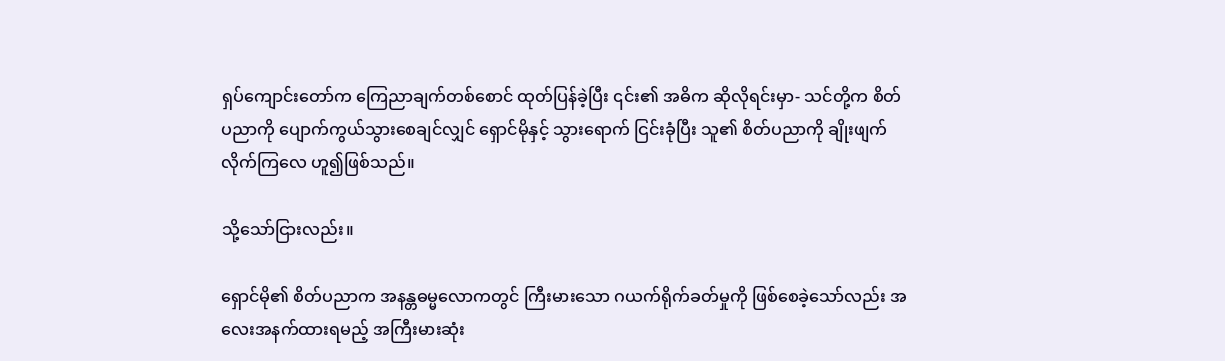ရှပ်ကျောင်းတော်က ကြေညာချက်တစ်စောင် ထုတ်ပြန်ခဲ့ပြီး ၎င်း၏ အဓိက ဆိုလိုရင်းမှာ- သင်တို့က စိတ်ပညာကို ပျောက်ကွယ်သွားစေချင်လျှင် ရှောင်မိုနှင့် သွားရောက် ငြင်းခုံပြီး သူ၏ စိတ်ပညာကို ချိုးဖျက်လိုက်ကြလေ ဟူ၍ဖြစ်သည်။

သို့သော်ငြားလည်း။

ရှောင်မို၏ စိတ်ပညာက အနန္တဓမ္မလောကတွင် ကြီးမားသော ဂယက်ရိုက်ခတ်မှုကို ဖြစ်စေခဲ့သော်လည်း အလေးအနက်ထားရမည့် အကြီးမားဆုံး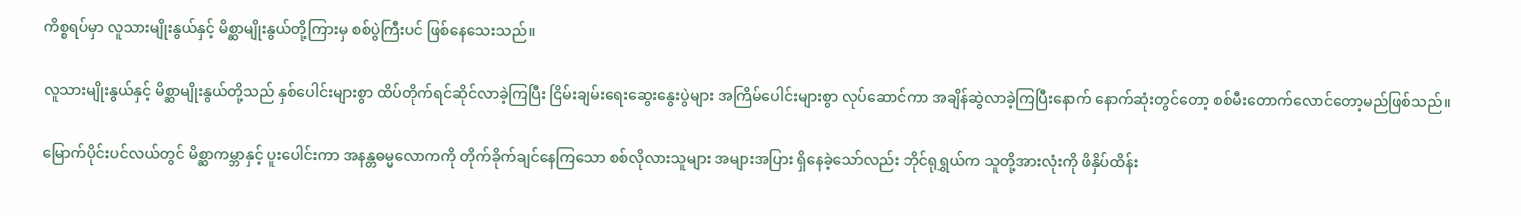ကိစ္စရပ်မှာ လူသားမျိုးနွယ်နှင့် မိစ္ဆာမျိုးနွယ်တို့ကြားမှ စစ်ပွဲကြီးပင် ဖြစ်နေသေးသည်။

လူသားမျိုးနွယ်နှင့် မိစ္ဆာမျိုးနွယ်တို့သည် နှစ်ပေါင်းများစွာ ထိပ်တိုက်ရင်ဆိုင်လာခဲ့ကြပြီး ငြိမ်းချမ်းရေးဆွေးနွေးပွဲများ အကြိမ်ပေါင်းများစွာ လုပ်ဆောင်ကာ အချိန်ဆွဲလာခဲ့ကြပြီးနောက် နောက်ဆုံးတွင်တော့ စစ်မီးတောက်လောင်တော့မည်ဖြစ်သည်။

မြောက်ပိုင်းပင်လယ်တွင် မိစ္ဆာကမ္ဘာနှင့် ပူးပေါင်းကာ အနန္တဓမ္မလောကကို တိုက်ခိုက်ချင်နေကြသော စစ်လိုလားသူများ အများအပြား ရှိနေခဲ့သော်လည်း ဘိုင်ရုရွှယ်က သူတို့အားလုံးကို ဖိနှိပ်ထိန်း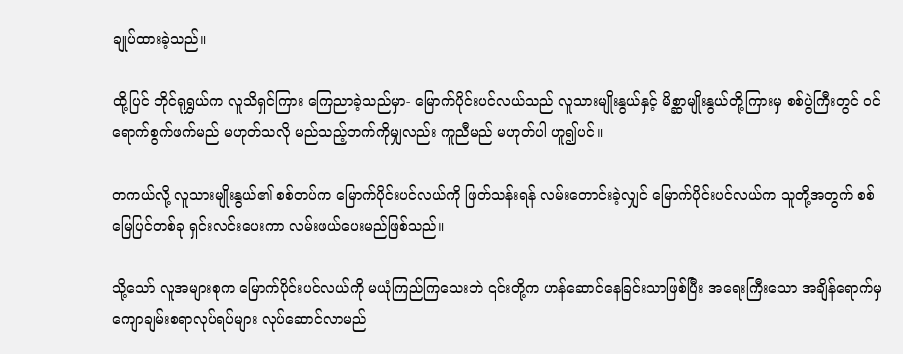ချုပ်ထားခဲ့သည်။

ထို့ပြင် ဘိုင်ရုရွှယ်က လူသိရှင်ကြား ကြေညာခဲ့သည်မှာ- မြောက်ပိုင်းပင်လယ်သည် လူသားမျိုးနွယ်နှင့် မိစ္ဆာမျိုးနွယ်တို့ကြားမှ စစ်ပွဲကြီးတွင် ဝင်ရောက်စွက်ဖက်မည် မဟုတ်သလို မည်သည့်ဘက်ကိုမျှလည်း ကူညီမည် မဟုတ်ပါ ဟူ၍ပင်။

တကယ်လို့ လူသားမျိုးနွယ်၏ စစ်တပ်က မြောက်ပိုင်းပင်လယ်ကို ဖြတ်သန်းရန် လမ်းတောင်းခဲ့လျှင် မြောက်ပိုင်းပင်လယ်က သူတို့အတွက် စစ်မြေပြင်တစ်ခု ရှင်းလင်းပေးကာ လမ်းဖယ်ပေးမည်ဖြစ်သည်။

သို့သော် လူအများစုက မြောက်ပိုင်းပင်လယ်ကို မယုံကြည်ကြသေးဘဲ ၎င်းတို့က ဟန်ဆောင်နေခြင်းသာဖြစ်ပြီး အရေးကြီးသော အချိန်ရောက်မှ ကျောချမ်းစရာလုပ်ရပ်များ လုပ်ဆောင်လာမည်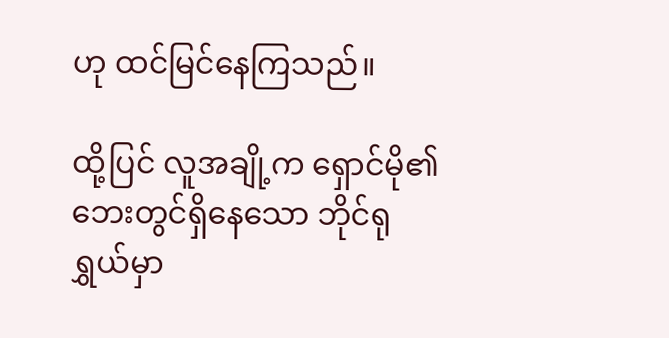ဟု ထင်မြင်နေကြသည်။

ထို့ပြင် လူအချို့က ရှောင်မို၏ ဘေးတွင်ရှိနေသော ဘိုင်ရုရွှယ်မှာ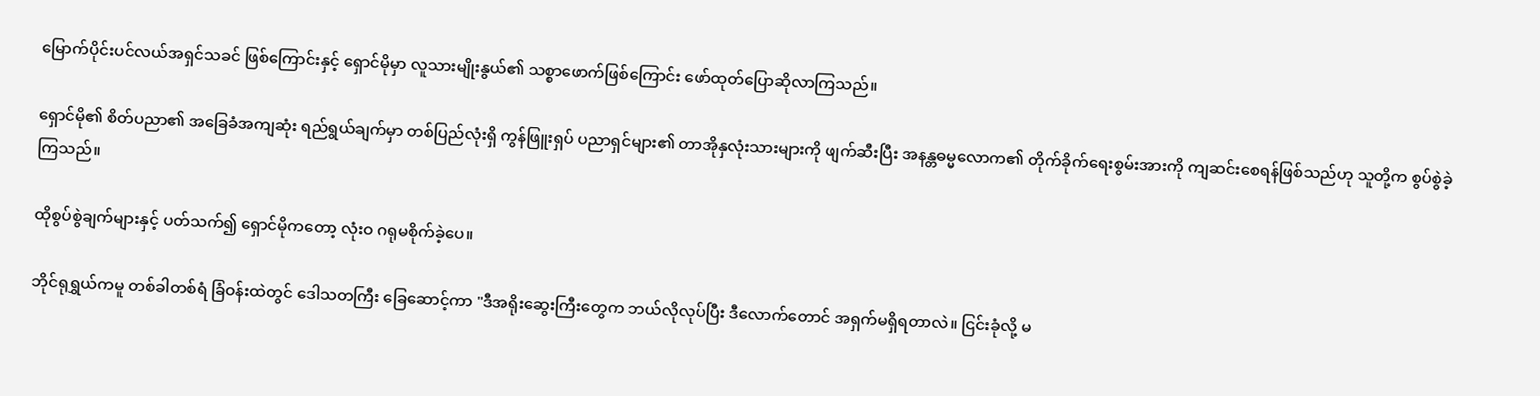မြောက်ပိုင်းပင်လယ်အရှင်သခင် ဖြစ်ကြောင်းနှင့် ရှောင်မိုမှာ လူသားမျိုးနွယ်၏ သစ္စာဖောက်ဖြစ်ကြောင်း ဖော်ထုတ်ပြောဆိုလာကြသည်။

ရှောင်မို၏ စိတ်ပညာ၏ အခြေခံအကျဆုံး ရည်ရွယ်ချက်မှာ တစ်ပြည်လုံးရှိ ကွန်ဖြူးရှပ် ပညာရှင်များ၏ တာအိုနှလုံးသားများကို ဖျက်ဆီးပြီး အနန္တဓမ္မလောက၏ တိုက်ခိုက်ရေးစွမ်းအားကို ကျဆင်းစေရန်ဖြစ်သည်ဟု သူတို့က စွပ်စွဲခဲ့ကြသည်။

ထိုစွပ်စွဲချက်များနှင့် ပတ်သက်၍ ရှောင်မိုကတော့ လုံးဝ ဂရုမစိုက်ခဲ့ပေ။

ဘိုင်ရုရွှယ်ကမူ တစ်ခါတစ်ရံ ခြံဝန်းထဲတွင် ဒေါသတကြီး ခြေဆောင့်ကာ "ဒီအရိုးဆွေးကြီးတွေက ဘယ်လိုလုပ်ပြီး ဒီလောက်တောင် အရှက်မရှိရတာလဲ။ ငြင်းခုံလို့ မ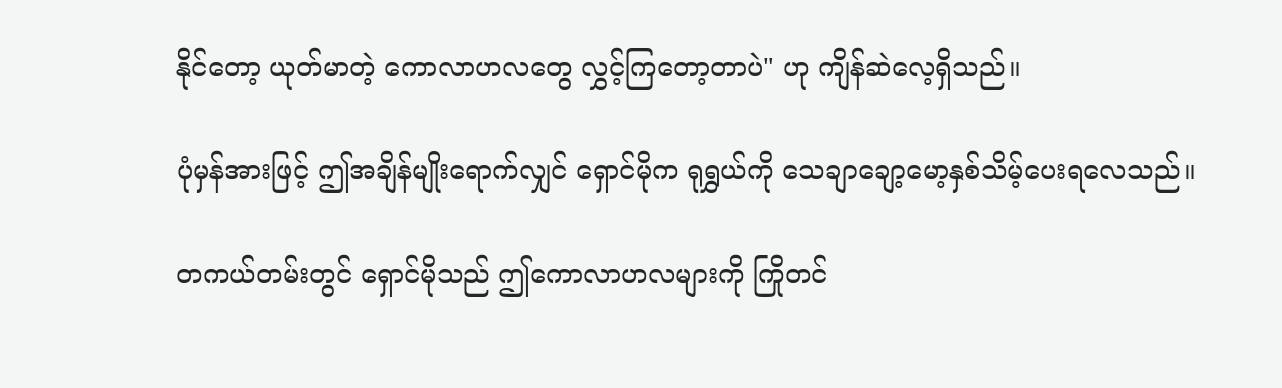နိုင်တော့ ယုတ်မာတဲ့ ကောလာဟလတွေ လွှင့်ကြတော့တာပဲ" ဟု ကျိန်ဆဲလေ့ရှိသည်။

ပုံမှန်အားဖြင့် ဤအချိန်မျိုးရောက်လျှင် ရှောင်မိုက ရုရွှယ်ကို သေချာချော့မော့နှစ်သိမ့်ပေးရလေသည်။

တကယ်တမ်းတွင် ရှောင်မိုသည် ဤကောလာဟလများကို ကြိုတင်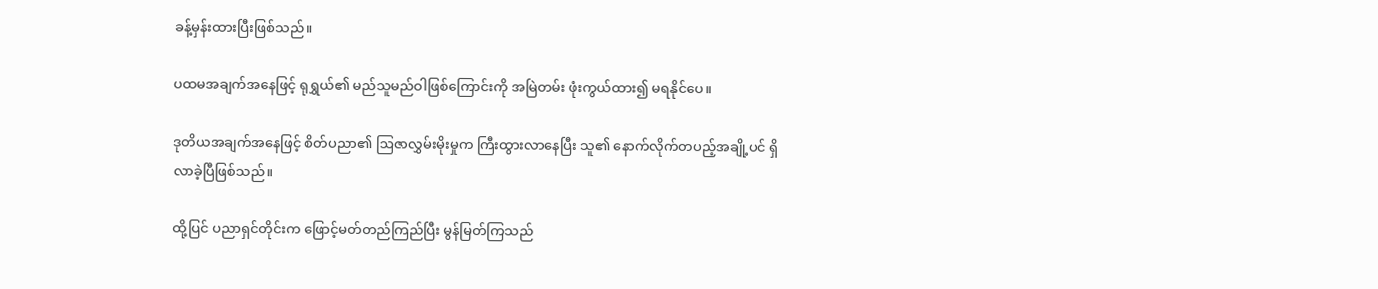ခန့်မှန်းထားပြီးဖြစ်သည်။

ပထမအချက်အနေဖြင့် ရုရွှယ်၏ မည်သူမည်ဝါဖြစ်ကြောင်းကို အမြဲတမ်း ဖုံးကွယ်ထား၍ မရနိုင်ပေ။

ဒုတိယအချက်အနေဖြင့် စိတ်ပညာ၏ ဩဇာလွှမ်းမိုးမှုက ကြီးထွားလာနေပြီး သူ၏ နောက်လိုက်တပည့်အချို့ပင် ရှိလာခဲ့ပြီဖြစ်သည်။

ထို့ပြင် ပညာရှင်တိုင်းက ဖြောင့်မတ်တည်ကြည်ပြီး မွန်မြတ်ကြသည်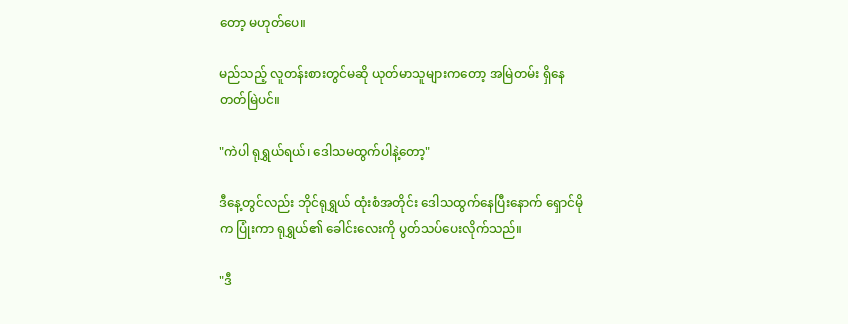တော့ မဟုတ်ပေ။

မည်သည့် လူတန်းစားတွင်မဆို ယုတ်မာသူများကတော့ အမြဲတမ်း ရှိနေတတ်မြဲပင်။

"ကဲပါ ရုရွှယ်ရယ်၊ ဒေါသမထွက်ပါနဲ့တော့"

ဒီနေ့တွင်လည်း ဘိုင်ရုရွှယ် ထုံးစံအတိုင်း ဒေါသထွက်နေပြီးနောက် ရှောင်မိုက ပြုံးကာ ရုရွှယ်၏ ခေါင်းလေးကို ပွတ်သပ်ပေးလိုက်သည်။

"ဒီ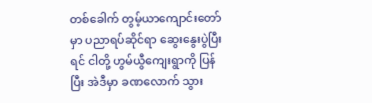တစ်ခေါက် တွမ့်ယာကျောင်းတော်မှာ ပညာရပ်ဆိုင်ရာ ဆွေးနွေးပွဲပြီးရင် ငါတို့ ဟွမ်ယွီကျေးရွာကို ပြန်ပြီး အဲဒီမှာ ခဏလောက် သွား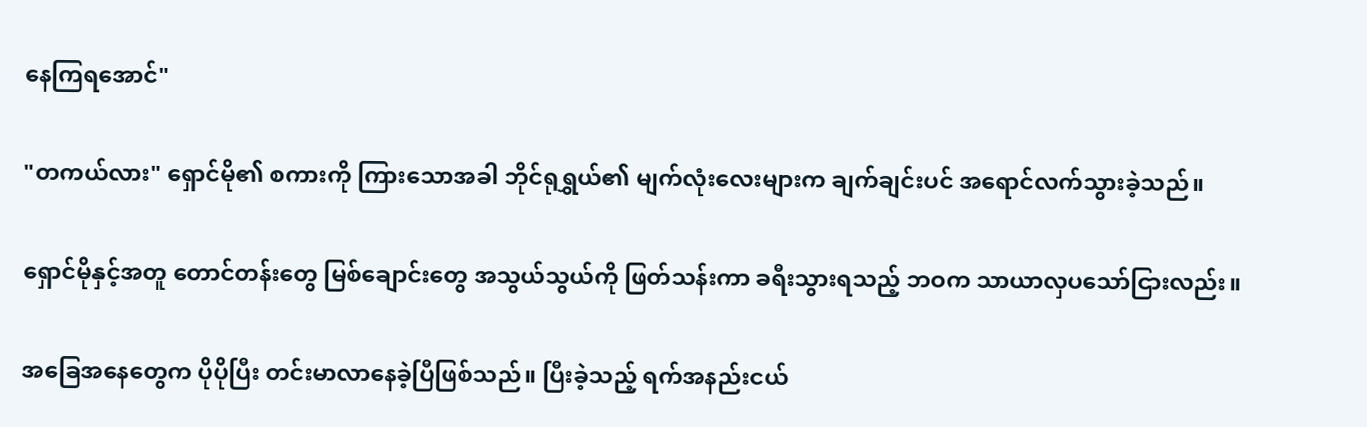နေကြရအောင်"

"တကယ်လား" ရှောင်မို၏ စကားကို ကြားသောအခါ ဘိုင်ရုရွှယ်၏ မျက်လုံးလေးများက ချက်ချင်းပင် အရောင်လက်သွားခဲ့သည်။

ရှောင်မိုနှင့်အတူ တောင်တန်းတွေ မြစ်ချောင်းတွေ အသွယ်သွယ်ကို ဖြတ်သန်းကာ ခရီးသွားရသည့် ဘဝက သာယာလှပသော်ငြားလည်း။

အခြေအနေတွေက ပိုပိုပြီး တင်းမာလာနေခဲ့ပြီဖြစ်သည်။ ပြီးခဲ့သည့် ရက်အနည်းငယ်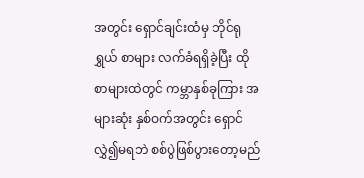အတွင်း ရှောင်ချင်းထံမှ ဘိုင်ရုရွှယ် စာများ လက်ခံရရှိခဲ့ပြီး ထိုစာများထဲတွင် ကမ္ဘာနှစ်ခုကြား အများဆုံး နှစ်ဝက်အတွင်း ရှောင်လွှဲ၍မရဘဲ စစ်ပွဲဖြစ်ပွားတော့မည်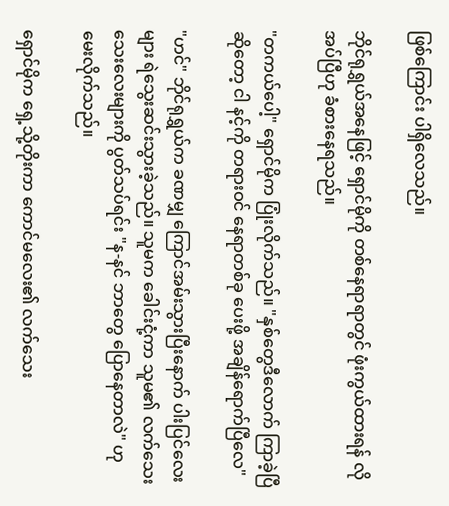ဖြစ်ကြောင်း ပါရှိလေသည်။

ဘိုင်ရုရွှယ်အနေဖြင့် ရှောင်မိုကို တစ်နေရာရာတွင် ဖုံးကွယ်ထားရန် လိုအပ်ပြီဟု ခံစားနေရသည်။

"တကယ်ပေါ့" ရှောင်မိုက ပြုံးလိုက်သည်။ "နှစ်တွေဒီလောက် ကြာခဲ့ပြီဆိုတော့ ငါ နင့်ကို တရားဝင် နေရာတစ်ခု ပေးဖို့ အချိန်ရောက်ပြီလေ"

"ဟင်" ဘိုင်ရုရွှယ်က ခဏမျှ ကြောင်အမ်းသွားပြီးနောက် ပါးပြင်လေးများ ရဲသွေးဆင်းသွားခဲ့သည်။ သူမက ခေါင်းငုံ့ကာ သူမ၏ လက်သေးသေးလေးများကို ပွတ်သပ်ရင်း "န-နင် ဘာတွေ ပြောနေတာလဲ" ဟု မေးလိုက်သည်။

ရှောင်မိုက ရှေ့သို့တိုးကာ ကောင်မလေး၏ လက်သေး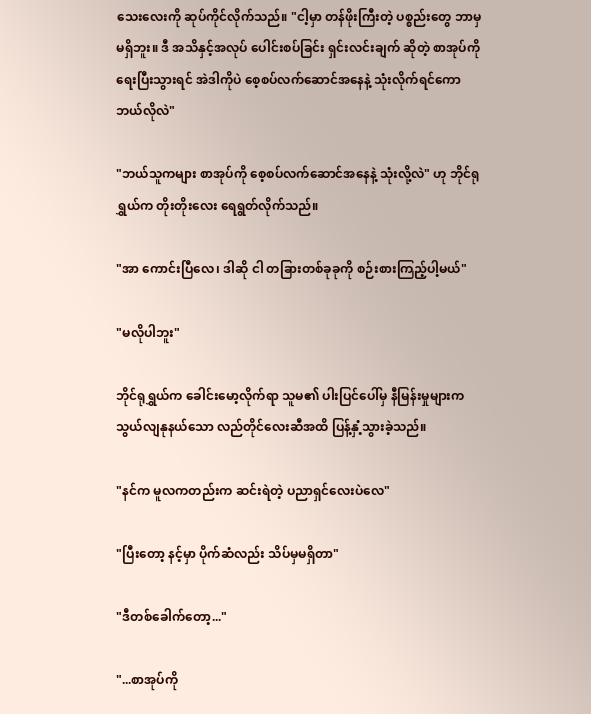သေးလေးကို ဆုပ်ကိုင်လိုက်သည်။ "ငါ့မှာ တန်ဖိုးကြီးတဲ့ ပစ္စည်းတွေ ဘာမှမရှိဘူး။ ဒီ အသိနှင့်အလုပ် ပေါင်းစပ်ခြင်း ရှင်းလင်းချက် ဆိုတဲ့ စာအုပ်ကို ရေးပြီးသွားရင် အဲဒါကိုပဲ စေ့စပ်လက်ဆောင်အနေနဲ့ သုံးလိုက်ရင်ကော ဘယ်လိုလဲ"

"ဘယ်သူကများ စာအုပ်ကို စေ့စပ်လက်ဆောင်အနေနဲ့ သုံးလို့လဲ" ဟု ဘိုင်ရုရွှယ်က တိုးတိုးလေး ရေရွတ်လိုက်သည်။

"အာ ကောင်းပြီလေ၊ ဒါဆို ငါ တခြားတစ်ခုခုကို စဉ်းစားကြည့်ပါ့မယ်"

"မလိုပါဘူး"

ဘိုင်ရုရွှယ်က ခေါင်းမော့လိုက်ရာ သူမ၏ ပါးပြင်ပေါ်မှ နီမြန်းမှုများက သွယ်လျနုနယ်သော လည်တိုင်လေးဆီအထိ ပြန့်နှံ့သွားခဲ့သည်။

"နင်က မူလကတည်းက ဆင်းရဲတဲ့ ပညာရှင်လေးပဲလေ"

"ပြီးတော့ နင့်မှာ ပိုက်ဆံလည်း သိပ်မှမရှိတာ"

"ဒီတစ်ခေါက်တော့..."

"...စာအုပ်ကို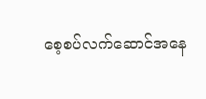စေ့စပ်လက်ဆောင်အနေ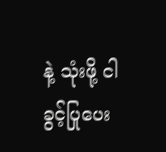နဲ့ သုံးဖို့ ငါ ခွင့်ပြုပေး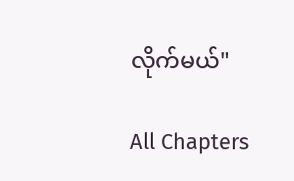လိုက်မယ်"

All Chapters